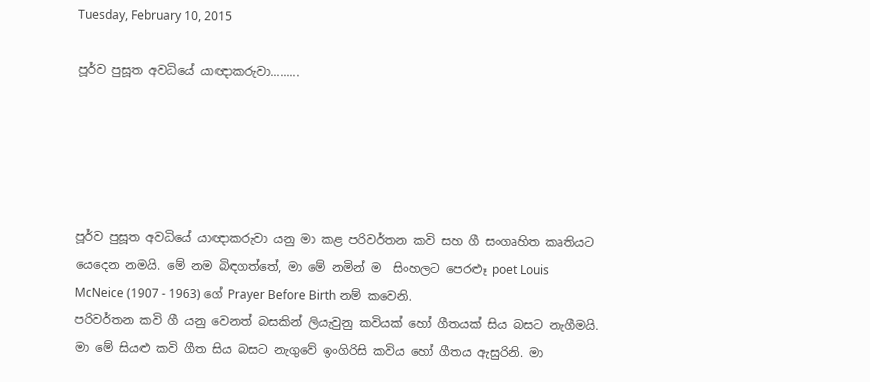Tuesday, February 10, 2015

පූර්ව පුසූත අවධියේ යාඥාකරුවා.........





පූර්ව පුසූත අවධියේ යාඥාකරුවා යනු මා කළ පරිවර්තන කවි සහ ගී සංගෘහිත කෘතියට යෙදෙන නමයි. මේ නම බිඳගත්තේ, මා මේ නමින් ම  සිංහලට පෙරළූ poet Louis McNeice (1907 - 1963) ගේ Prayer Before Birth නම් කවෙනි.
පරිවර්තන කවි ගී යනු වෙනත් බසකින් ලියැවුනු කවියක් හෝ ගීතයක් සිය බසට නැගීමයි. මා මේ සියළු කවි ගීත සිය බසට නැගුවේ ඉංගිරිසි කවිය හෝ ගීතය ඇසුරිනි. මා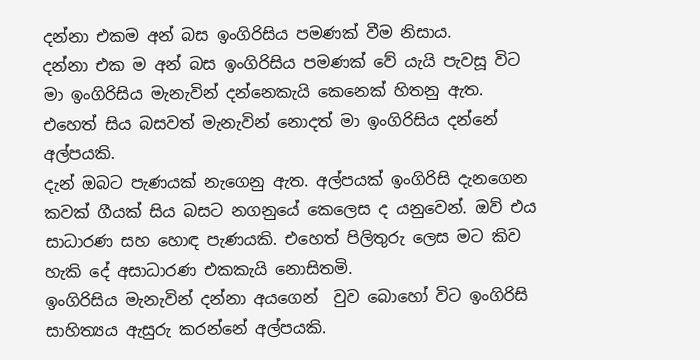දන්නා එකම අන් බස ඉංගිරිසිය පමණක් වීම නිසාය.
දන්නා එක ම අන් බස ඉංගිරිසිය පමණක් වේ යැයි පැවසූ විට මා ඉංගිරිසිය මැනැවින් දන්නෙකැයි කෙනෙක් හිතනු ඇත. එහෙත් සිය බසවත් මැනැවින් නොදත් මා ඉංගිරිසිය දන්නේ අල්පයකි.
දැන් ඔබට පැණයක් නැගෙනු ඇත. අල්පයක් ඉංගිරිසි දැනගෙන කවක් ගීයක් සිය බසට නගනුයේ කෙලෙස ද යනුවෙන්. ඔව් එය සාධාරණ සහ හොඳ පැණයකි. එහෙත් පිලිතුරු ලෙස මට කිව හැකි දේ අසාධාරණ එකකැයි නොසිතමි.
ඉංගිරිසිය මැනැවින් දන්නා අයගෙන්  වුව බොහෝ විට ඉංගිරිසි සාහිත්‍යය ඇසුරු කරන්නේ අල්පයකි.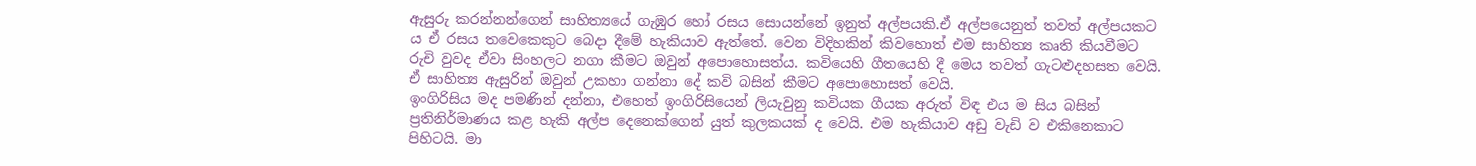ඇසුරු කරන්නන්ගෙන් සාහිත්‍යයේ ගැඹුර හෝ රසය සොයන්නේ ඉනුත් අල්පයකි.ඒ අල්පයෙනුත් තවත් අල්පයකට ය ඒ රසය තවෙකෙකුට බෙදා දීමේ හැකියාව ඇත්තේ. වෙන විදිහකින් කිවහොත් එම සාහිත්‍ය කෘති කියවීමට රුචි වුවද ඒවා සිංහලට නගා කීමට ඔවුන් අපොහොසත්ය. කවියෙහි ගීතයෙහි දී මෙය තවත් ගැටළුදහසත වෙයි. ඒ සාහිත්‍ය ඇසුරින් ඔවුන් උකහා ගන්නා දේ කවි බසින් කීමට අපොහොසත් වෙයි.
ඉංගිරිසිය මද පමණින් දන්නා, එහෙත් ඉංගිරිසියෙන් ලියැවුනු කවියක ගීයක අරුත් විඳ එය ම සිය බසින් ප්‍රතිනිර්මාණය කළ හැකි අල්ප දෙනෙක්ගෙන් යුත් කුලකයක් ද වෙයි. එම හැකියාව අඩු වැඩි ව එකිනෙකාට පිහිටයි. මා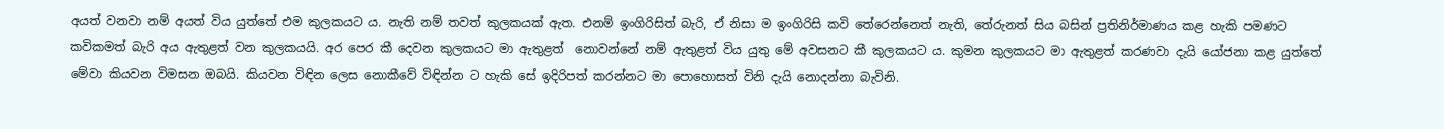අයත් වනවා නම් අයත් විය යුත්තේ එම කුලකයට ය. නැති නම් තවත් කුලකයක් ඇත. එනම් ඉංගිරිසිත් බැරි, ඒ නිසා ම ඉංගිරිසි කවි තේරෙන්නෙත් නැති, තේරුනත් සිය බසින් ප්‍රතිනිර්මාණය කළ හැකි පමණට කවිකමත් බැරි අය ඇතුළත් වන කුලකයයි. අර පෙර කී දෙවන කුලකයට මා ඇතුළත්  නොවන්නේ නම් ඇතුළත් විය යුතු මේ අවසනට කී කුලකයට ය. කුමන කුලකයට මා ඇතුළත් කරණවා දැයි යෝජනා කළ යුත්තේ මේවා කියවන විමසන ඔබයි. කියවන විඳින ලෙස නොකීවේ විඳින්න ට හැකි සේ ඉදිරිපත් කරන්නට මා පොහොසත් විනි දැයි නොදන්නා බැවිනි.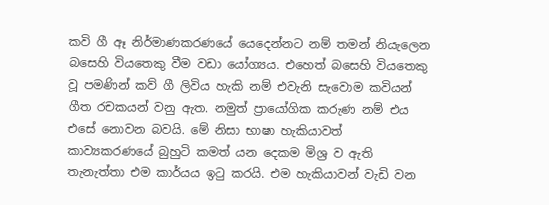කවි ගී ඈ නිර්මාණකරණයේ යෙදෙන්නට නම් තමන් නියැලෙන බසෙහි වියතෙකු වීම වඩා යෝග්‍යය. එහෙත් බසෙහි වියතෙකු වූ පමණින් කව් ගී ලිවිය හැකි නම් එවැනි සැවොම කවියන් ගීත රචකයන් වනු ඇත. නමුත් ප්‍රායෝගික කරුණ නම් එය එසේ නොවන බවයි. මේ නිසා භාෂා හැකියාවත් කාව්‍යකරණයේ බුහුටි කමත් යන දෙකම මිශ්‍ර ව ඇති තැනැත්තා එම කාර්යය ඉටු කරයි. එම හැකියාවන් වැඩි වන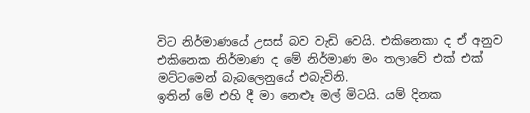විට නිර්මාණයේ උසස් බව වැඩි වෙයි. එකිනෙකා ද ඒ අනුව එකිනෙක නිර්මාණ ද මේ නිර්මාණ මං තලාවේ එක් එක් මට්ටමෙන් බැබලෙනුයේ එබැවිනි.
ඉතින් මේ එහි දී මා නෙළූ මල් මිටයි. යම් දිනක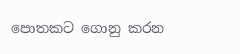පොතකට ගොනු කරන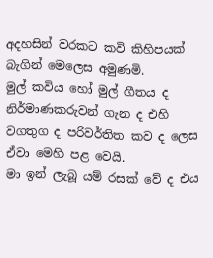අදහසින් වරකට කවි කිහිපයක් බැගින් මෙලෙස අමුණමි.
මුල් කවිය හෝ මුල් ගීතය ද නිර්මාණකරුවන් ගැන ද එහි වගතුග ද පරිවර්තිත කව ද ලෙස ඒවා මෙහි පළ වෙයි.
මා ඉන් ලැබූ යම් රසක් වේ ද එය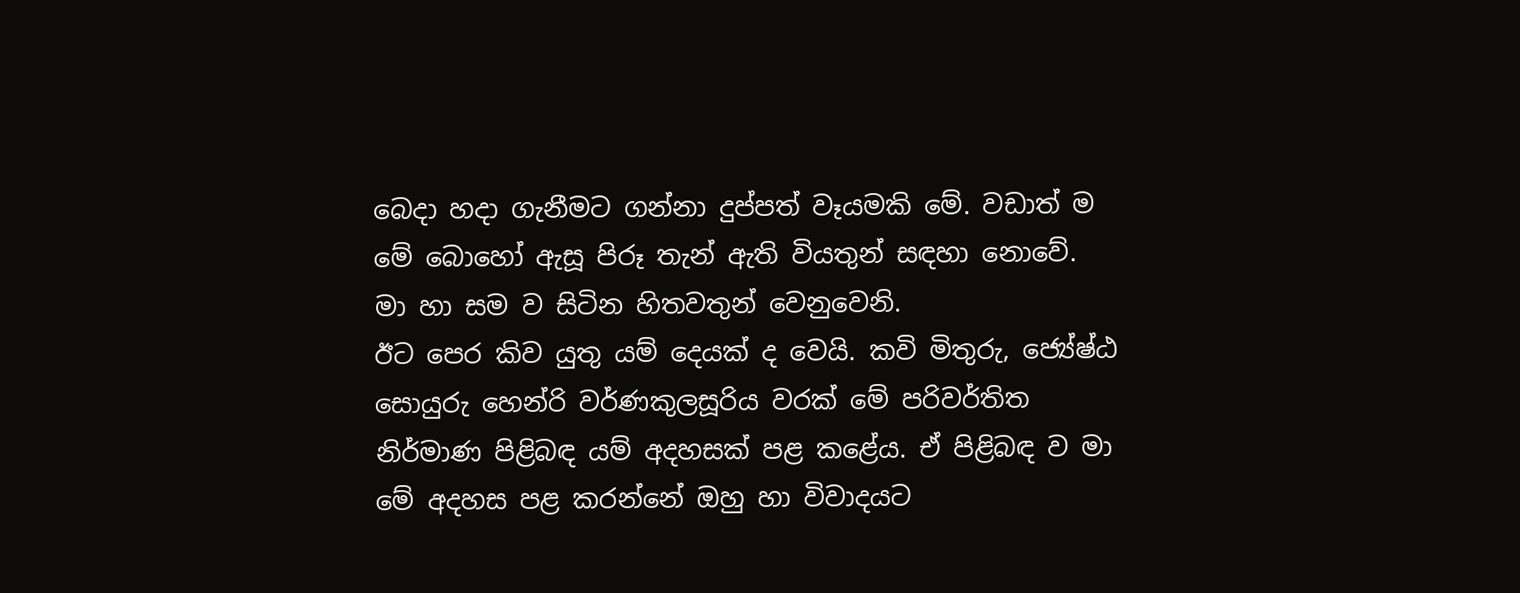බෙදා හදා ගැනීමට ගන්නා දුප්පත් වෑයමකි මේ. වඩාත් ම මේ බොහෝ ඇසූ පිරූ තැන් ඇති වියතුන් සඳහා නොවේ. මා හා සම ව සිටින හිතවතුන් වෙනුවෙනි.
ඊට පෙර කිව යුතු යම් දෙයක් ද වෙයි. කවි මිතුරු, ජ්‍යේෂ්ඨ සොයුරු හෙන්රි වර්ණකුලසූරිය වරක් මේ පරිවර්තිත නිර්මාණ පිළිබඳ යම් අදහසක් පළ කළේය. ඒ පිළිබඳ ව මා මේ අදහස පළ කරන්නේ ඔහු හා විවාදයට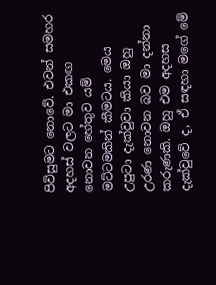පිවිසුමට නොවේ. එවන් සමහර අදහස් වලට මා එකඟ නොවන හේතුව යම් මට්ටමකින් කීමටය. මෙය උපුටා දැක්වුවා කියා ඔහු උරණ නොවන බව මා දන්නා කරුණකි. ඔහු එම අදහස දැක්වුවේ ද, ඒ සඳහා මගේ මේ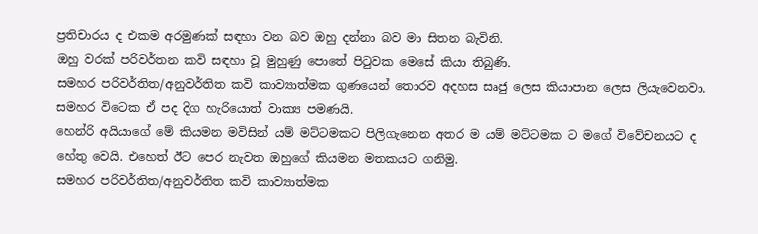ප්‍රතිචාරය ද එකම අරමුණක් සඳහා වන බව ඔහු දන්නා බව මා සිතන බැවිනි.
ඔහු වරක් පරිවර්තන කවි සඳහා වූ මුහුණු පොතේ පිටුවක මෙසේ කියා තිබුණි.
සමහර පරිවර්තිත/අනුවර්තිත කවි කාව්‍යාත්මක ගුණයෙන් තොරව අදහස සෘජු ලෙස කියාපාන ලෙස ලියැවෙනවා. සමහර විටෙක ඒ පද දිග හැරියොත් වාක්‍ය පමණයි.
හෙන්රි අයියාගේ මේ කියමන මවිසින් යම් මට්ටමකට පිලිගැනෙන අතර ම යම් මට්ටමක ට මගේ විවේචනයට ද හේතු වෙයි. එහෙත් ඊට පෙර නැවත ඔහුගේ කියමන මතකයට ගනිමු.
සමහර පරිවර්තිත/අනුවර්තිත කවි කාව්‍යාත්මක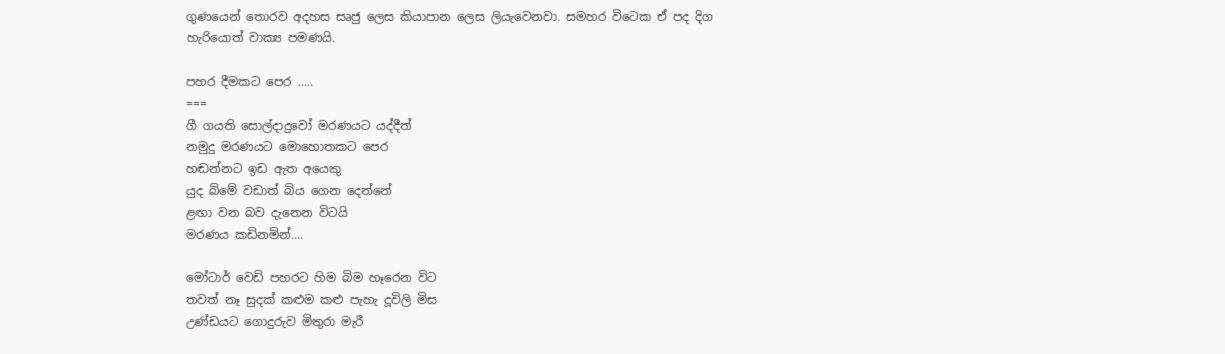ගුණයෙන් තොරව අදහස සෘජු ලෙස කියාපාන ලෙස ලියැවෙනවා. සමහර විටෙක ඒ පද දිග හැරියොත් වාක්‍ය පමණයි.

පහර දීමකට පෙර .....
===
ගී ගයති සොල්දාදුවෝ මරණයට යද්දීත්
නමුදු මරණයට මොහොතකට පෙර
හඬන්නට ඉඩ ඇත අයෙකු
යුද බිමේ වඩාත් බිය ගෙන දෙන්නේ
ළඟා වන බව දැනෙන විටයි
මරණය කඩිනමින්....

මෝටාර් වෙඩි පහරට හිම බිම හෑරෙන විට
තවත් නෑ සුදක් කළුම කළු පැහැ දූවිලි මිස
උණ්ඩයට ගොදුරුව මිතුරා මැරී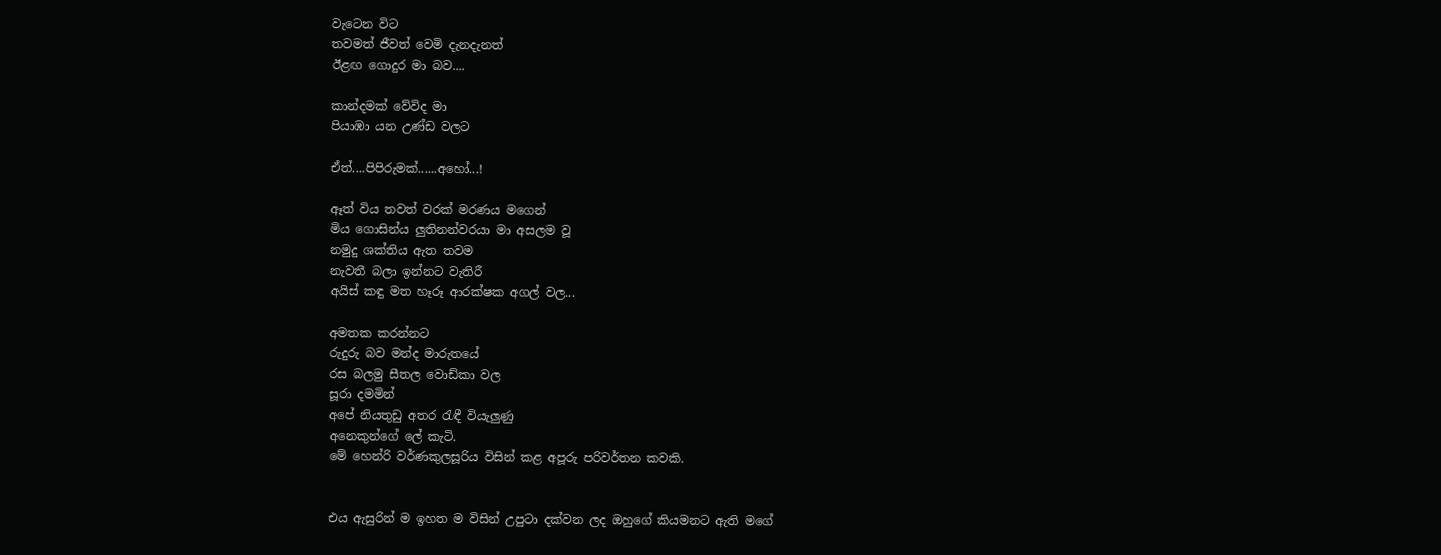වැටෙන විට
තවමත් ජීවත් වෙමි දැනදැනත්
ඊළඟ ගොදුර මා බව....

කාන්දමක් වේවිද මා
පියාඹා යන උණ්ඩ වලට

ඒත්....පිපිරුමක්......අහෝ...!

ඈත් විය තවත් වරක් මරණය මගෙන්
මිය ගොසින්ය ලුතිනන්වරයා මා අසලම වූ
නමුදු ශක්තිය ඇත තවම
නැවතී බලා ඉන්නට වැතිරී
අයිස් කඳු මත හෑරූ ආරක්ෂක අගල් වල...

අමතක කරන්නට
රුදුරු බව මන්ද මාරුතයේ
රස බලමු සීතල වොඩ්කා වල
සූරා දමමින්
අපේ නියතුඩු අතර රැඳී වියැලුණු
අනෙකුන්ගේ ලේ කැටි.
මේ හෙන්රි වර්ණකුලසූරිය විසින් කළ අපූරු පරිවර්තන කවකි.


එය ඇසුරින් ම ඉහත ම විසින් උපුටා දක්වන ලද ඔහුගේ කියමනට ඇති මගේ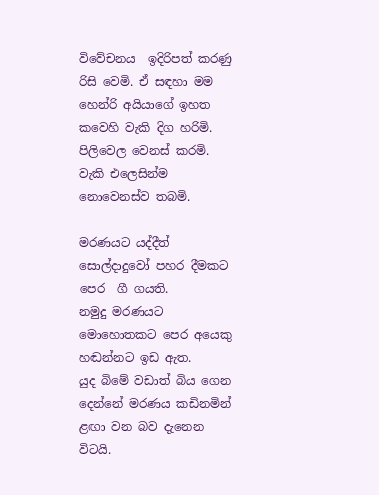විවේචනය  ඉදිරිපත් කරණු රිසි වෙමි. ඒ සඳහා මම හෙන්රි අයියාගේ ඉහත කවෙහි වැකි දිග හරිමි. පිලිවෙල වෙනස් කරමි. වැකි එලෙසින්ම නොවෙනස්ව තබමි.

මරණයට යද්දීත් සොල්දාදුවෝ පහර දීමකට පෙර  ගී ගයති.
නමුදු මරණයට මොහොතකට පෙර අයෙකු හඬන්නට ඉඩ ඇත.
යුද බිමේ වඩාත් බිය ගෙන දෙන්නේ මරණය කඩිනමින් ළඟා වන බව දැනෙන විටයි.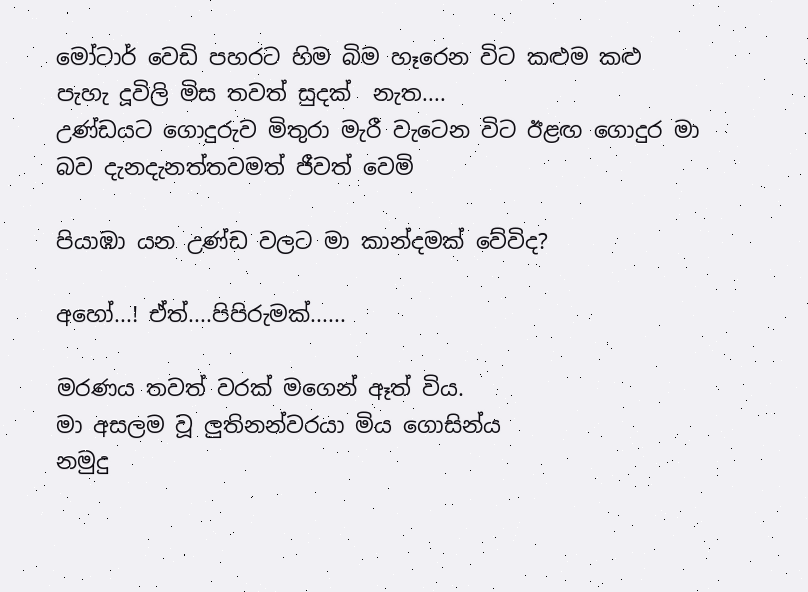මෝටාර් වෙඩි පහරට හිම බිම හෑරෙන විට කළුම කළු පැහැ දූවිලි මිස තවත් සුදක්  නැත....
උණ්ඩයට ගොදුරුව මිතුරා මැරී වැටෙන විට ඊළඟ ගොදුර මා බව දැනදැනත්තවමත් ජීවත් වෙමි

පියාඹා යන උණ්ඩ වලට මා කාන්දමක් වේවිද?

අහෝ...! ඒත්....පිපිරුමක්......

මරණය තවත් වරක් මගෙන් ඈත් විය.
මා අසලම වූ ලුතිනන්වරයා මිය ගොසින්ය
නමුදු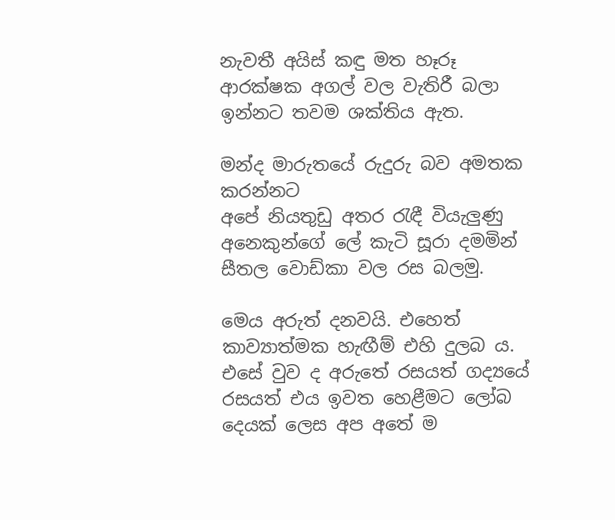නැවතී අයිස් කඳු මත හෑරූ ආරක්ෂක අගල් වල වැතිරී බලා ඉන්නට තවම ශක්තිය ඇත.

මන්ද මාරුතයේ රුදුරු බව අමතක කරන්නට
අපේ නියතුඩු අතර රැඳී වියැලුණු
අනෙකුන්ගේ ලේ කැටි සූරා දමමින්
සීතල වොඩ්කා වල රස බලමු.

මෙය අරුත් දනවයි. එහෙත් කාව්‍යාත්මක හැඟීම් එහි දුලබ ය. එසේ වුව ද අරුතේ රසයත් ගද්‍යයේ රසයත් එය ඉවත හෙළීමට ලෝබ දෙයක් ලෙස අප අතේ ම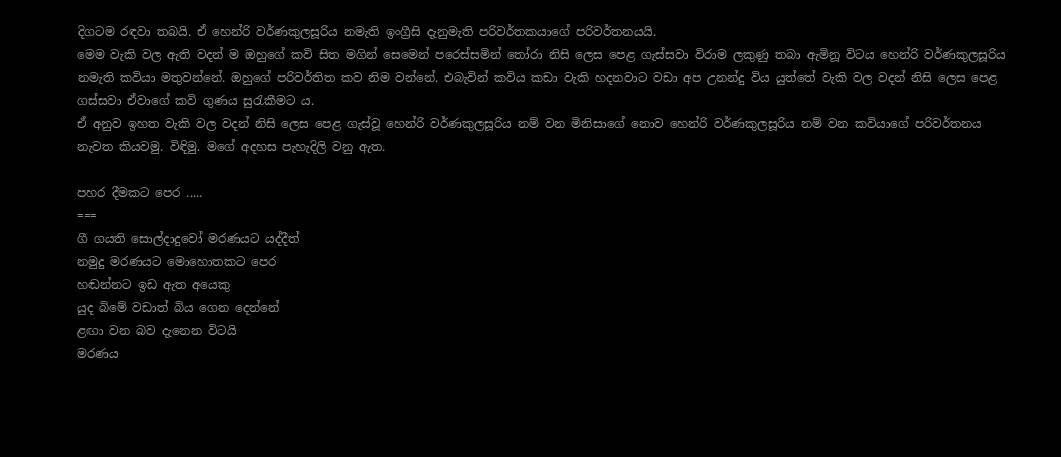දිගටම රඳවා තබයි. ඒ හෙන්රි වර්ණකුලසූරිය නමැති ඉංග්‍රීසි දැනුමැති පරිවර්තකයාගේ පරිවර්තනයයි.
මෙම වැකි වල ඇති වදන් ම ඔහුගේ කවි සිත මගින් සෙමෙන් පරෙස්සමින් තෝරා නිසි ලෙස පෙළ ගැස්සවා විරාම ලකුණු තබා ඇමිනූ විටය හෙන්රි වර්ණකුලසූරිය නමැති කවියා මතුවන්නේ. ඔහුගේ පරිවර්තිත කව නිම වන්නේ. එබැවින් කවිය කඩා වැකි හදනවාට වඩා අප උනන්දු විය යුත්තේ වැකි වල වදන් නිසි ලෙස පෙළ ගස්සවා ඒවාගේ කවි ගුණය සුරැකීමට ය.
ඒ අනුව ඉහත වැකි වල වදන් නිසි ලෙස පෙළ ගැස්වූ හෙන්රි වර්ණකුලසූරිය නම් වන මිනිසාගේ නොව හෙන්රි වර්ණකුලසූරිය නම් වන කවියාගේ පරිවර්තනය නැවත කියවමු. විඳිමු. මගේ අදහස පැහැදිලි වනු ඇත.

පහර දීමකට පෙර .....
===
ගී ගයති සොල්දාදුවෝ මරණයට යද්දීත්
නමුදු මරණයට මොහොතකට පෙර
හඬන්නට ඉඩ ඇත අයෙකු
යුද බිමේ වඩාත් බිය ගෙන දෙන්නේ
ළඟා වන බව දැනෙන විටයි
මරණය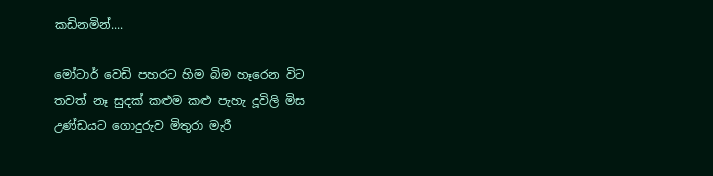කඩිනමින්....

මෝටාර් වෙඩි පහරට හිම බිම හෑරෙන විට
තවත් නෑ සුදක් කළුම කළු පැහැ දූවිලි මිස
උණ්ඩයට ගොදුරුව මිතුරා මැරී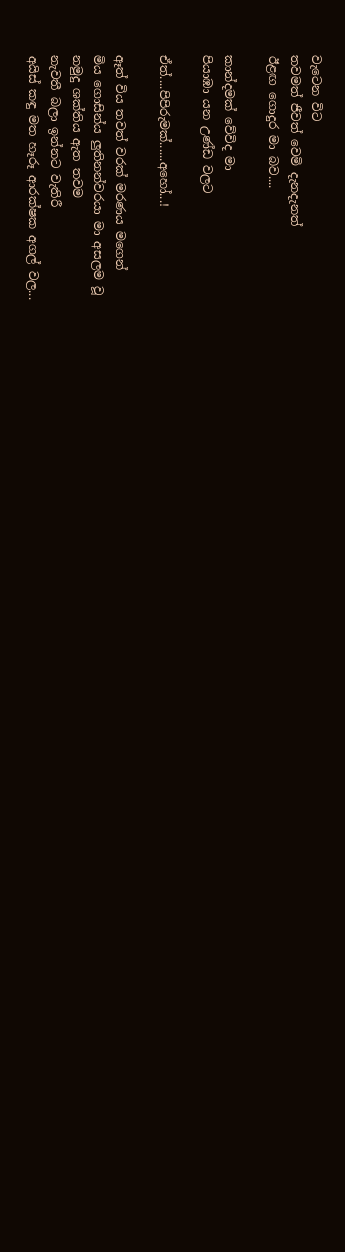වැටෙන විට
තවමත් ජීවත් වෙමි දැනදැනත්
ඊළඟ ගොදුර මා බව....

කාන්දමක් වේවිද මා
පියාඹා යන උණ්ඩ වලට

ඒත්....පිපිරුමක්......අහෝ...!

ඈත් විය තවත් වරක් මරණය මගෙන්
මිය ගොසින්ය ලුතිනන්වරයා මා අසලම වූ
නමුදු ශක්තිය ඇත තවම
නැවතී බලා ඉන්නට වැතිරී
අයිස් කඳු මත හෑරූ ආරක්ෂක අගල් වල...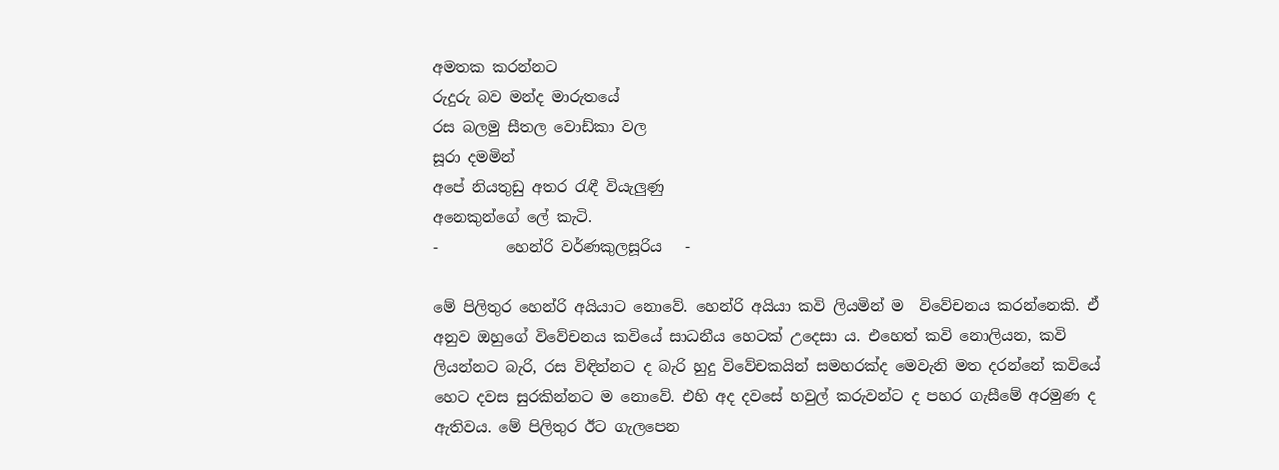අමතක කරන්නට
රුදුරු බව මන්ද මාරුතයේ
රස බලමු සීතල වොඩ්කා වල
සූරා දමමින්
අපේ නියතුඩු අතර රැඳී වියැලුණු
අනෙකුන්ගේ ලේ කැටි.
-         හෙන්රි වර්ණකුලසූරිය   -

මේ පිලිතුර හෙන්රි අයියාට නොවේ. හෙන්රි අයියා කවි ලියමින් ම  විවේචනය කරන්නෙකි. ඒ අනුව ඔහුගේ විවේචනය කවියේ සාධනීය හෙටක් උදෙසා ය. එහෙත් කවි නොලියන, කවි ලියන්නට බැරි, රස විඳින්නට ද බැරි හුදු විවේචකයින් සමහරක්ද මෙවැනි මත දරන්නේ කවියේ හෙට දවස සුරකින්නට ම නොවේ. එහි අද දවසේ හවුල් කරුවන්ට ද පහර ගැසීමේ අරමුණ ද ඇතිවය. මේ පිලිතුර ඊට ගැලපෙන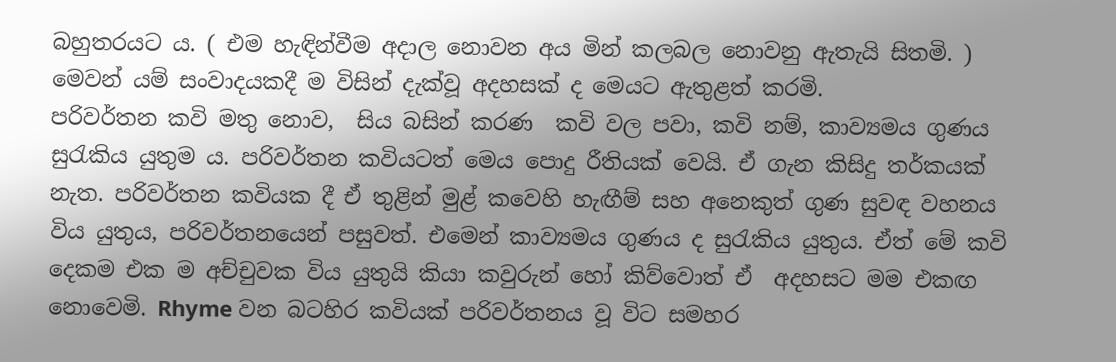බහුතරයට ය. ( එම හැඳින්වීම අදාල නොවන අය මින් කලබල නොවනු ඇතැයි සිතමි. )
මෙවන් යම් සංවාදයකදී ම විසින් දැක්වූ අදහසක් ද මෙයට ඇතුළත් කරමි.
පරිවර්තන කවි මතු නොව,  සිය බසින් කරණ  කවි වල පවා, කවි නම්, කාව්‍යමය ගුණය සුරැකිය යුතුම ය. පරිවර්තන කවියටත් මෙය පොදු රීතියක් වෙයි. ඒ ගැන කිසිදු තර්කයක් නැත. පරිවර්තන කවියක දී ඒ තුළින් මුළ් කවෙහි හැඟීම් සහ අනෙකුත් ගුණ සුවඳ වහනය විය යුතුය, පරිවර්තනයෙන් පසුවත්. එමෙන් කාව්‍යමය ගුණය ද සුරැකිය යුතුය. ඒත් මේ කවි දෙකම එක ම අච්චුවක විය යුතුයි කියා කවුරුන් හෝ කිව්වොත් ඒ  අදහසට මම එකඟ නොවෙමි. Rhyme වන බටහිර කවියක් පරිවර්තනය වූ විට සමහර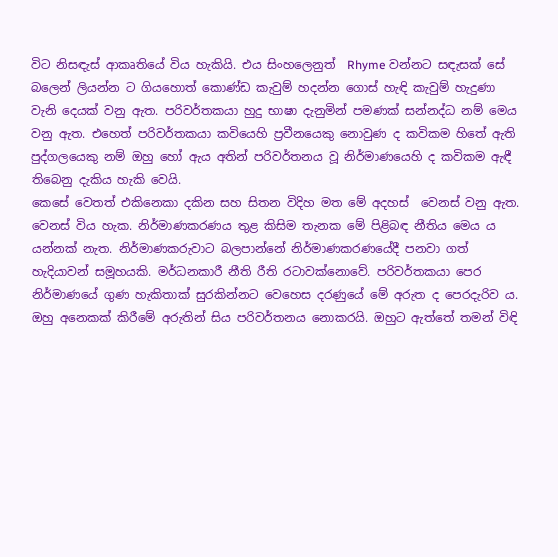විට නිසඳැස් ආකෘතියේ විය හැකියි. එය සිංහලෙනුත්  Rhyme වන්නට සඳැසක් සේ බලෙන් ලියන්න ට ගියහොත් කොණ්ඩ කැවුම් හදන්න ගොස් හැඳි කැවුම් හැදුණා වැනි දෙයක් වනු ඇත. පරිවර්තකයා හුදු භාෂා දැනුමින් පමණක් සන්නද්ධ නම් මෙය වනු ඇත. එහෙත් පරිවර්තකයා කවියෙහි ප්‍රවීනයෙකු නොවුණ ද කවිකම හිතේ ඇති පුද්ගලයෙකු නම් ඔහු හෝ ඇය අතින් පරිවර්තනය වූ නිර්මාණයෙහි ද කවිකම ඇඳී තිබෙනු දැකිය හැකි වෙයි.
කෙසේ වෙතත් එකිනෙකා දකින සහ සිතන විදිහ මත මේ අදහස්  වෙනස් වනු ඇත. වෙනස් විය හැක. නිර්මාණකරණය තුළ කිසිම තැනක මේ පිළිබඳ නීතිය මෙය ය යන්නක් නැත. නිර්මාණකරුවාට බලපාන්නේ නිර්මාණකරණයේදී පනවා ගත් හැදියාවන් සමූහයකි. මර්ධනකාරී නීති රීති රටාවක්නොවේ. පරිවර්තකයා පෙර නිර්මාණයේ ගුණ හැකිතාක් සුරකින්නට වෙහෙස දරණුයේ මේ අරුත ද පෙරදැරිව ය. ඔහු අනෙකක් කිරීමේ අරුතින් සිය පරිවර්තනය නොකරයි. ඔහුට ඇත්තේ තමන් විඳි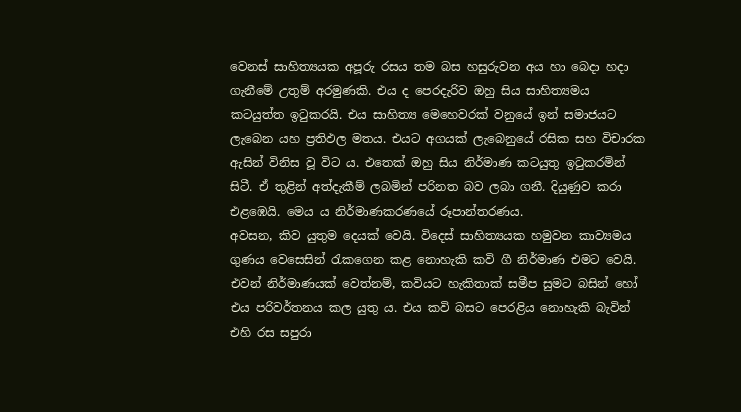වෙනස් සාහිත්‍යයක අපූරු රසය තම බස හසුරුවන අය හා බෙදා හදා ගැනීමේ උතුම් අරමුණකි. එය ද පෙරදැරිව ඔහු සිය සාහිත්‍යමය කටයුත්ත ඉටුකරයි. එය සාහිත්‍ය මෙහෙවරක් වනුයේ ඉන් සමාජයට ලැබෙන යහ ප්‍රතිඵල මතය. එයට අගයක් ලැබෙනුයේ රසික සහ විචාරක ඇසින් විනිස වූ විට ය. එතෙක් ඔහු සිය නිර්මාණ කටයුතු ඉටුකරමින් සිටී. ඒ තුළින් අත්දැකීම් ලබමින් පරිනත බව ලබා ගනී. දියුණුව කරා එළඹෙයි. මෙය ය නිර්මාණකරණයේ රූපාන්තරණය.
අවසන, කිව යුතුම දෙයක් වෙයි. විදෙස් සාහිත්‍යයක හමුවන කාව්‍යමය ගුණය වෙසෙසින් රැකගෙන කළ නොහැකි කවි ගී නිර්මාණ එමට වෙයි. එවන් නිර්මාණයක් වෙත්නම්, කවියට හැකිතාක් සමීප සුමට බසින් හෝ එය පරිවර්තනය කල යුතු ය. එය කවි බසට පෙරළිය නොහැකි බැවින් එහි රස සපුරා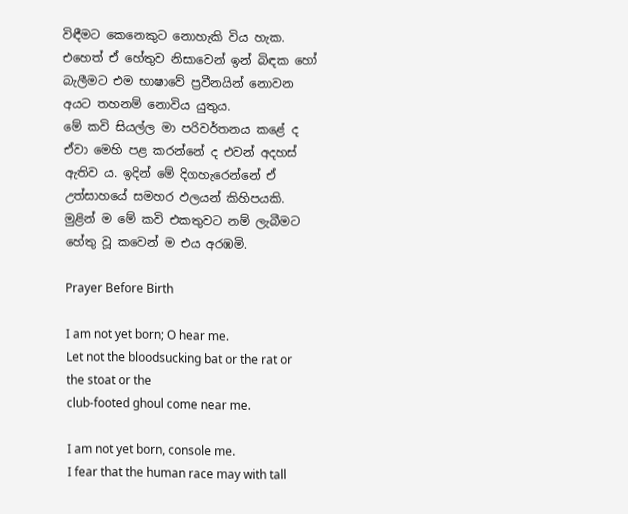විඳීමට කෙනෙකුට නොහැකි විය හැක. එහෙත් ඒ හේතුව නිසාවෙන් ඉන් බිඳක හෝ බැලීමට එම භාෂාවේ ප්‍රවීනයින් නොවන අයට තහනම් නොවිය යුතුය.
මේ කවි සියල්ල මා පරිවර්තනය කළේ ද ඒවා මෙහි පළ කරන්නේ ද එවන් අදහස් ඇතිව ය. ඉදින් මේ දිගහැරෙන්නේ ඒ උත්සාහයේ සමහර ඵලයන් කිහිපයකි.
මුළින් ම මේ කවි එකතුවට නම් ලැබීමට හේතු වූ කවෙන් ම එය අරඹමි.

Prayer Before Birth

I am not yet born; O hear me.
Let not the bloodsucking bat or the rat or the stoat or the
club-footed ghoul come near me.

I am not yet born, console me.
I fear that the human race may with tall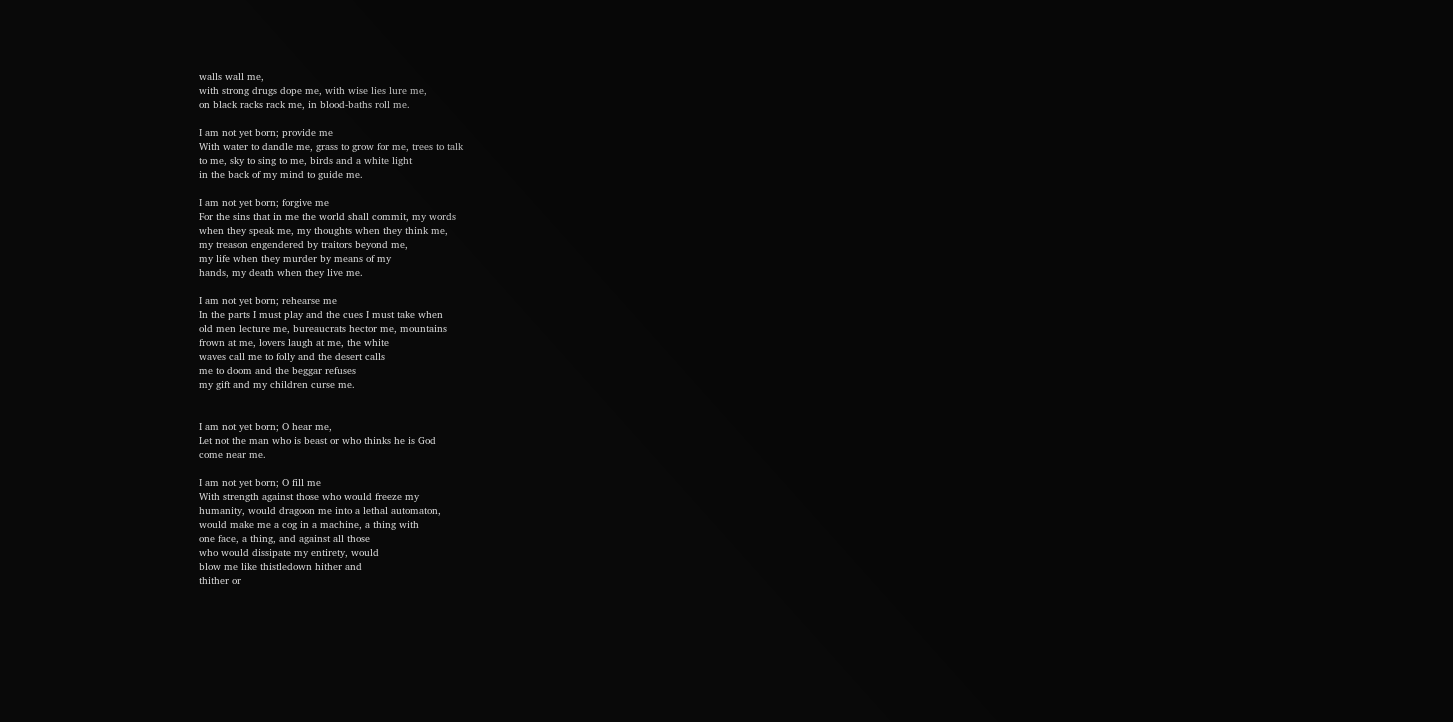walls wall me,
with strong drugs dope me, with wise lies lure me,
on black racks rack me, in blood-baths roll me.

I am not yet born; provide me
With water to dandle me, grass to grow for me, trees to talk
to me, sky to sing to me, birds and a white light
in the back of my mind to guide me.

I am not yet born; forgive me
For the sins that in me the world shall commit, my words
when they speak me, my thoughts when they think me,
my treason engendered by traitors beyond me,
my life when they murder by means of my
hands, my death when they live me.

I am not yet born; rehearse me
In the parts I must play and the cues I must take when
old men lecture me, bureaucrats hector me, mountains
frown at me, lovers laugh at me, the white
waves call me to folly and the desert calls
me to doom and the beggar refuses
my gift and my children curse me.


I am not yet born; O hear me,
Let not the man who is beast or who thinks he is God
come near me.

I am not yet born; O fill me
With strength against those who would freeze my
humanity, would dragoon me into a lethal automaton,
would make me a cog in a machine, a thing with
one face, a thing, and against all those
who would dissipate my entirety, would
blow me like thistledown hither and
thither or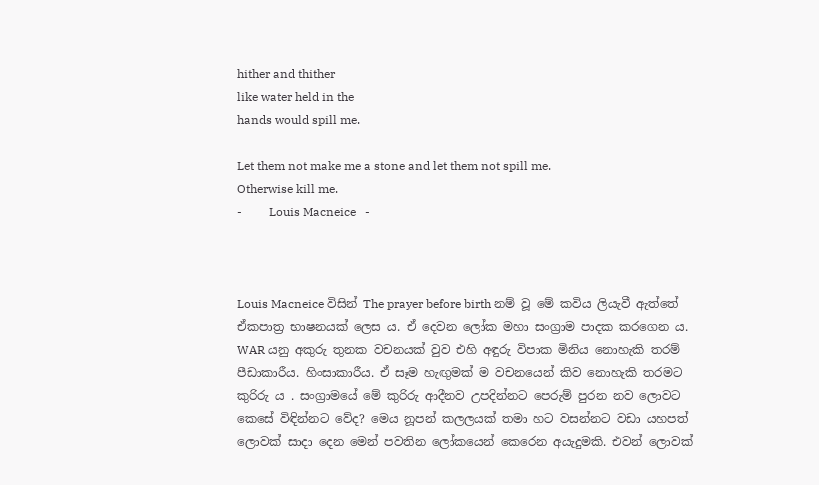hither and thither
like water held in the
hands would spill me.

Let them not make me a stone and let them not spill me.
Otherwise kill me.
-         Louis Macneice   -



Louis Macneice විසින් The prayer before birth නම් වූ මේ කවිය ලියැවී ඇත්තේ ඒකපාත්‍ර භාෂනයක් ලෙස ය. ඒ දෙවන ලෝක මහා සංග්‍රාම පාදක කරගෙන ය. WAR යනු අකුරු තුනක වචනයක් වුව එහි අඳුරු විපාක මිනිය නොහැකි තරම් පීඩාකාරීය. හිංසාකාරීය. ඒ සෑම හැඟුමක් ම වචනයෙන් කිව නොහැකි තරමට කුරිරු ය . සංග්‍රාමයේ මේ කුරිරු ආදීනව උපදින්නට පෙරුම් පුරන නව ලොවට කෙසේ විඳින්නට වේද? මෙය නූපන් කලලයක් තමා හට වසන්නට වඩා යහපත් ලොවක් සාදා දෙන මෙන් පවතින ලෝකයෙන් කෙරෙන අයැදුමකි. එවන් ලොවක්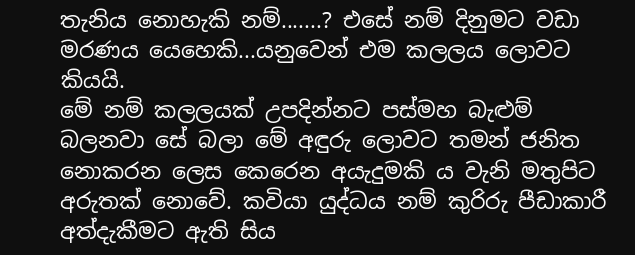තැනිය නොහැකි නම්.......? එසේ නම් දිනුමට වඩා මරණය යෙහෙකි...යනුවෙන් එම කලලය ලොවට කියයි.
මේ නම් කලලයක් උපදින්නට පස්මහ බැළුම් බලනවා සේ බලා මේ අඳුරු ලොවට තමන් ජනිත නොකරන ලෙස කෙරෙන අයැදුමකි ය වැනි මතුපිට අරුතක් නොවේ. කවියා යුද්ධය නම් කුරිරු පීඩාකාරී අත්දැකීමට ඇති සිය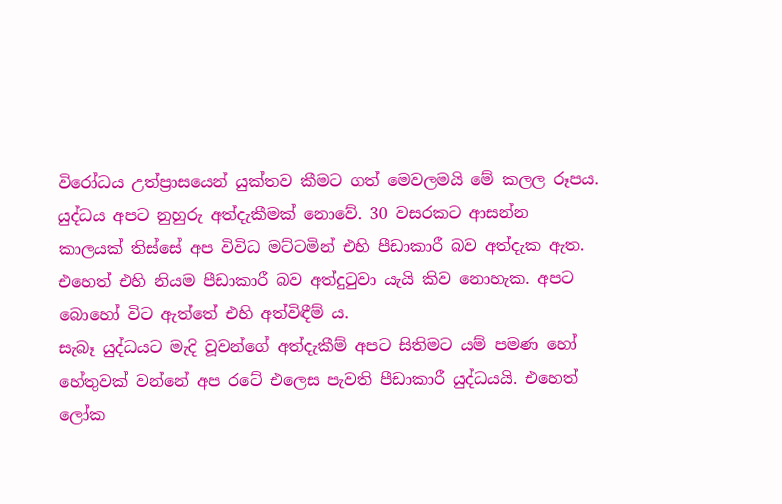විරෝධය උත්ප්‍රාසයෙන් යුක්තව කීමට ගත් මෙවලමයි මේ කලල රූපය.
යුද්ධය අපට නුහුරු අත්දැකීමක් නොවේ. 30 වසරකට ආසන්න කාලයක් තිස්සේ අප විවිධ මට්ටමින් එහි පීඩාකාරී බව අත්දැක ඇත. එහෙත් එහි නියම පීඩාකාරී බව අත්දුටුවා යැයි කිව නොහැක. අපට බොහෝ විට ඇත්තේ එහි අත්විඳීම් ය.
සැබෑ යුද්ධයට මැදි වූවන්ගේ අත්දැකීම් අපට සිතිමට යම් පමණ හෝ හේතුවක් වන්නේ අප රටේ එලෙස පැවති පීඩාකාරී යුද්ධයයි. එහෙත් ලෝක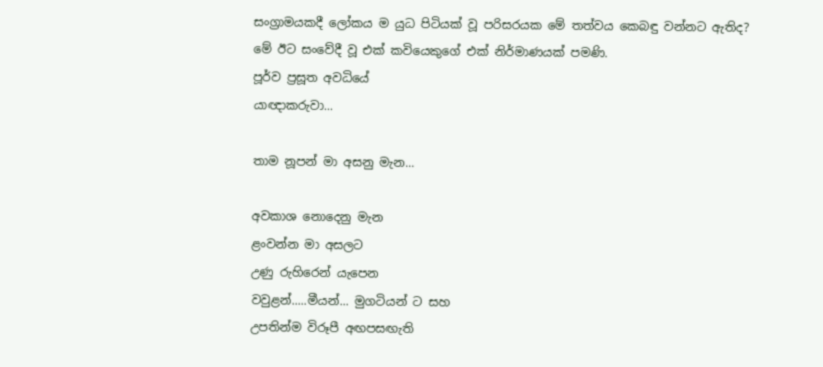සංග්‍රාමයකදී ලෝකය ම යුධ පිටියක් වූ පරිසරයක මේ තත්වය කෙබඳු වන්නට ඇතිද? මේ ඊට සංවේදී වූ එක් කවියෙකුගේ එක් නිර්මාණයක් පමණි.
පූර්ව ප්‍රසූත අවධියේ
යාඥාකරුවා...

තාම නූපන් මා අසනු මැන...

අවකාශ නොදෙනු මැන
ළංවන්න මා අසලට
උණු රුහිරෙන් යැපෙන
වවුළන්.....මීයන්... මුගටියන් ට සහ
උපතින්ම විරූපී අඟපසඟැති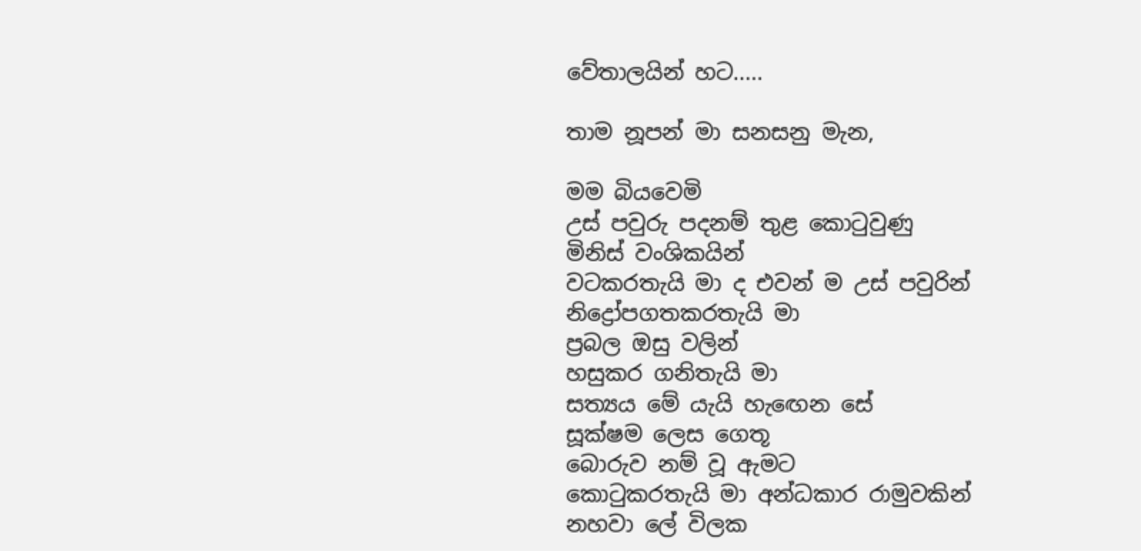වේතාලයින් හට.....

තාම නූපන් මා සනසනු මැන,

මම බියවෙමි
උස් පවුරු පදනම් තුළ කොටුවුණු
මිනිස් වංශිකයින්
වටකරතැයි මා ද එවන් ම උස් පවුරින්
නිද්‍රෝපගතකරතැයි මා
ප්‍රබල ඔසු වලින්
හසුකර ගනිතැයි මා
සත්‍යය මේ යැයි හැඟෙන සේ
සූක්ෂම ලෙස ගෙතූ
බොරුව නම් වූ ඇමට
කොටුකරතැයි මා අන්ධකාර රාමුවකින්
නහවා ලේ විලක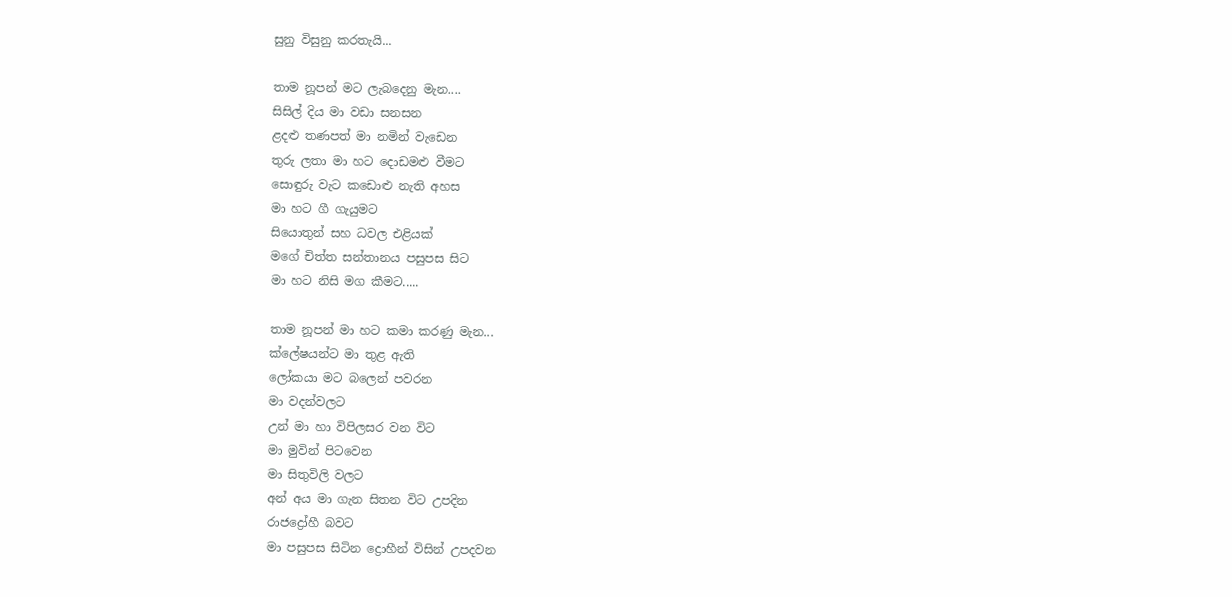සුනු විසුනු කරතැයි...

තාම නූපන් මට ලැබදෙනු මැන....
සිසිල් දිය මා වඩා සනසන
ළදළු තණපත් මා නමින් වැඩෙන
තුරු ලතා මා හට දොඩමළු වීමට
සොඳුරු වැට කඩොළු නැති අහස
මා හට ගී ගැයුමට
සියොතුන් සහ ධවල එළියක්
මගේ චිත්ත සන්තානය පසුපස සිට
මා හට නිසි මග කීමට.....

තාම නූපන් මා හට කමා කරණු මැන...
ක්ලේෂයන්ට මා තුළ ඇති
ලෝකයා මට බලෙන් පවරන
මා වදන්වලට
උන් මා හා විපිලසර වන විට
මා මුවින් පිටවෙන
මා සිතුවිලි වලට
අන් අය මා ගැන සිතන විට උපදින
රාජද්‍රෝහී බවට
මා පසුපස සිටින ද්‍රොහීන් විසින් උපදවන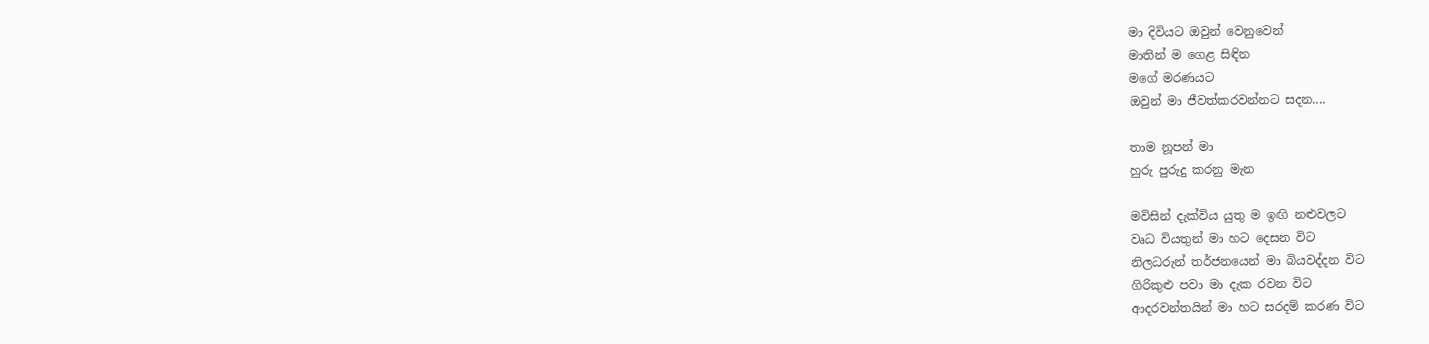මා දිවියට ඔවුන් වෙනුවෙන්
මාතින් ම ගෙළ සිඳින
මගේ මරණයට
ඔවුන් මා ජීවත්කරවන්නට සදන....

තාම නූපන් මා
හුරු පුරුදු කරනු මැන

මවිසින් දැක්විය යුතු ම ඉඟි නළුවලට
වෘධ වියතුන් මා හට දෙසන විට
නිලධරුන් තර්ජනයෙන් මා බියවද්දන විට
ගිරිකුළු පවා මා දැක රවන විට
ආදරවන්තයින් මා හට සරදම් කරණ විට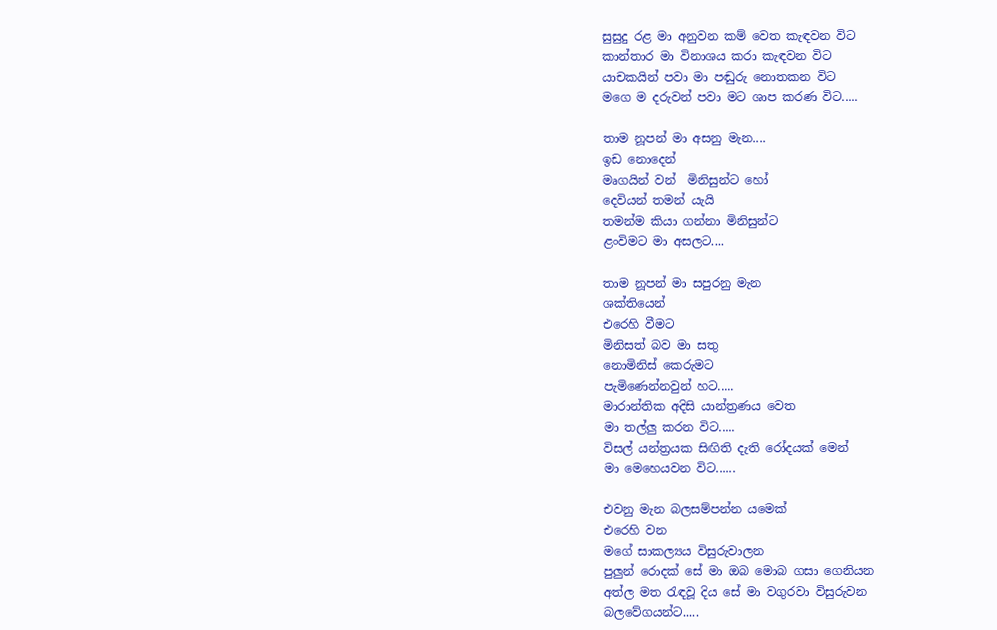සුසුදු රළ මා අනුවන කම් වෙත කැඳවන විට
කාන්තාර මා විනාශය කරා කැඳවන විට
යාචකයින් පවා මා පඬුරු නොතකන විට
මගෙ ම දරුවන් පවා මට ශාප කරණ විට.....

තාම නූපන් මා අසනු මැන....
ඉඩ නොදෙන්
මෘගයින් වන්  මිනිසුන්ට හෝ
දෙවියන් තමන් යැයි
තමන්ම කියා ගන්නා මිනිසුන්ට
ළංවිමට මා අසලට....

තාම නූපන් මා සපුරනු මැන
ශක්තියෙන්
එරෙහි වීමට
මිනිසත් බව මා සතු
නොමිනිස් කෙරුමට
පැමිණෙන්නවුන් හට.....
මාරාන්තික අදිසි යාන්ත්‍රණය වෙත
මා තල්ලු කරන විට.....
විසල් යන්ත්‍රයක සිඟිති දැති රෝදයක් මෙන්
මා මෙහෙයවන විට......

එවනු මැන බලසම්පන්න යමෙක්
එරෙහි වන
මගේ සාකල්‍යය විසුරුවාලන
පුලුන් රොදක් සේ මා ඔබ මොබ ගසා ගෙනියන
අත්ල මත රැඳවූ දිය සේ මා වගුරවා විසුරුවන
බලවේගයන්ට.....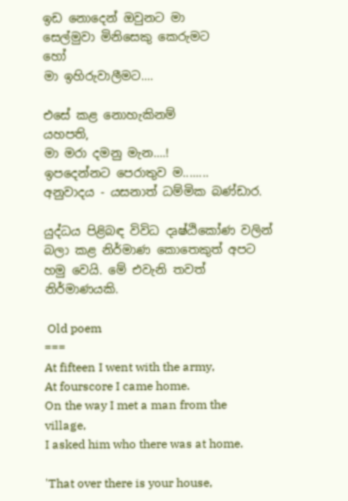ඉඩ නොදෙන් ඔවුනට මා
සෙල්මුවා මිනිසෙකු කෙරුමට
හෝ
මා ඉහිරුවාලීමට....

එසේ කළ නොහැකිනම්
යහපති,
මා මරා දමනු මැන....!
ඉපදෙන්නට පෙරාතුව ම........
අනුවාදය - යසනාත් ධම්මික බණ්ඩාර.

යුද්ධය පිළිබඳ විවිධ දෘෂ්ඨිකෝණ වලින් බලා කළ නිර්මාණ කොතෙකුත් අපට හමු වෙයි. මේ එවැනි තවත් නිර්මාණයකි.

 Old poem
===
At fifteen I went with the army,
At fourscore I came home.
On the way I met a man from the village,
I asked him who there was at home.

'That over there is your house,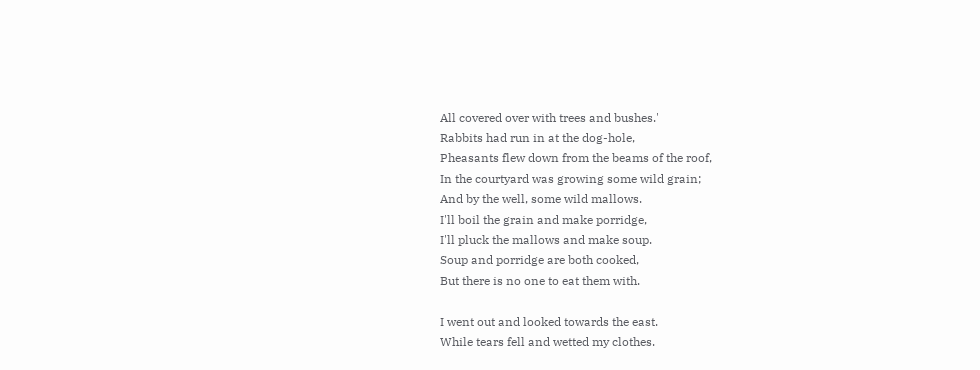All covered over with trees and bushes.'
Rabbits had run in at the dog-hole,
Pheasants flew down from the beams of the roof,
In the courtyard was growing some wild grain;
And by the well, some wild mallows.
I'll boil the grain and make porridge,
I'll pluck the mallows and make soup.
Soup and porridge are both cooked,
But there is no one to eat them with.

I went out and looked towards the east.
While tears fell and wetted my clothes.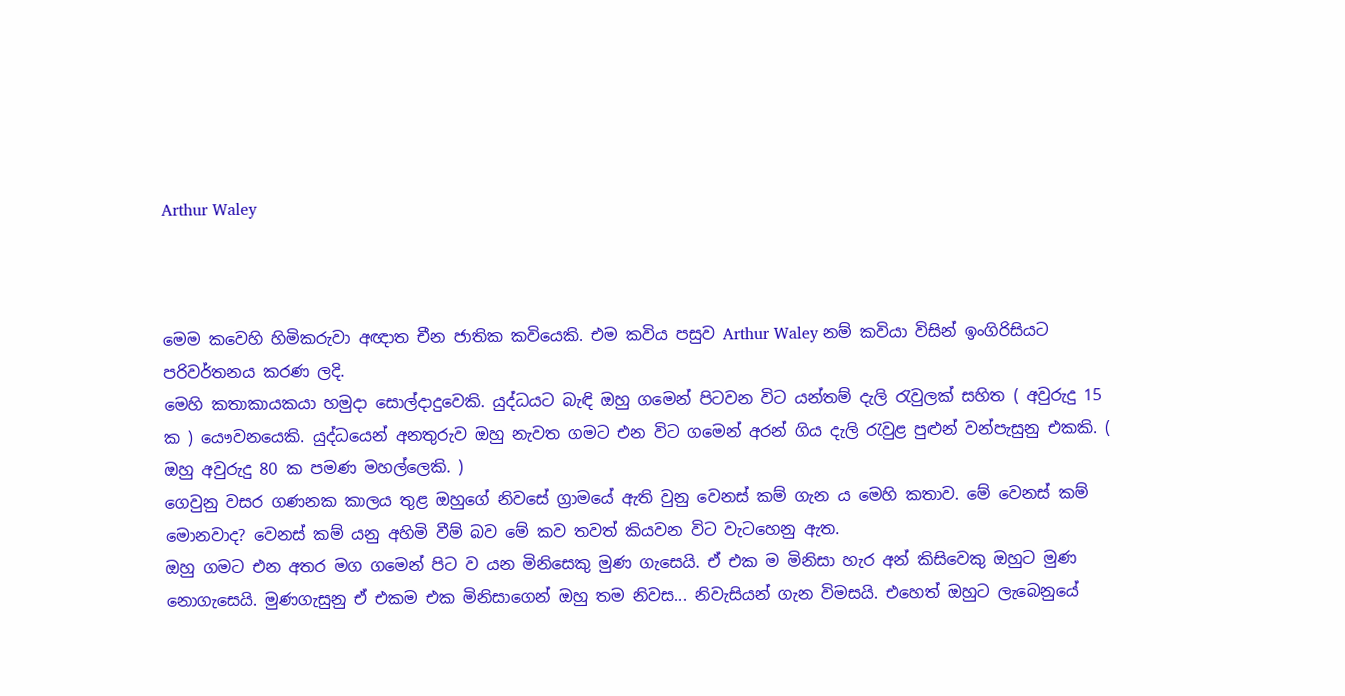Arthur Waley



මෙම කවෙහි හිමිකරුවා අඥාත චීන ජාතික කවියෙකි. එම කවිය පසුව Arthur Waley නම් කවියා විසින් ඉංගිරිසියට පරිවර්තනය කරණ ලදි.
මෙහි කතාකායකයා හමුදා සොල්දාදුවෙකි. යුද්ධයට බැඳි ඔහු ගමෙන් පිටවන විට යන්තම් දැලි රැවුලක් සහිත ( අවුරුදු 15 ක ) යෞවනයෙකි. යුද්ධයෙන් අනතුරුව ඔහු නැවත ගමට එන විට ගමෙන් අරන් ගිය දැලි රැවුළ පුළුන් වන්පැසුනු එකකි. ( ඔහු අවුරුදු 80 ක පමණ මහල්ලෙකි. )
ගෙවුනු වසර ගණනක කාලය තුළ ඔහුගේ නිවසේ ග්‍රාමයේ ඇති වුනු වෙනස් කම් ගැන ය මෙහි කතාව. මේ වෙනස් කම් මොනවාද? වෙනස් කම් යනු අහිමි වීම් බව මේ කව තවත් කියවන විට වැටහෙනු ඇත.
ඔහු ගමට එන අතර මග ගමෙන් පිට ව යන මිනිසෙකු මුණ ගැසෙයි. ඒ එක ම මිනිසා හැර අන් කිසිවෙකු ඔහුට මුණ නොගැසෙයි. මුණගැසුනු ඒ එකම එක මිනිසාගෙන් ඔහු තම නිවස... නිවැසියන් ගැන විමසයි. එහෙත් ඔහුට ලැබෙනුයේ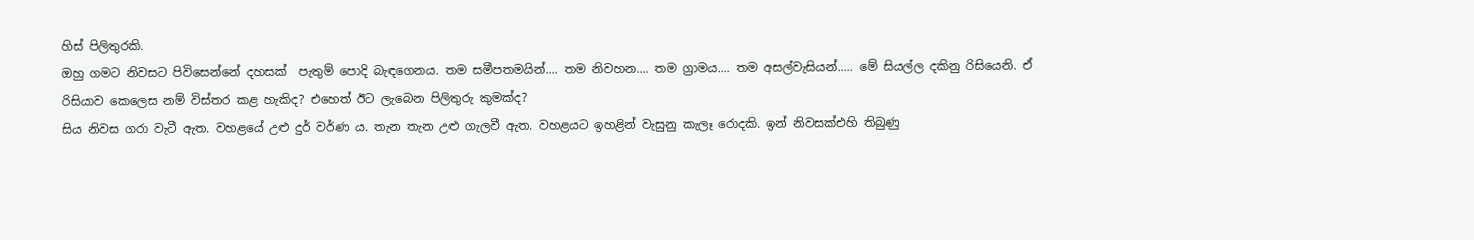හිස් පිලිතුරකි.
ඔහු ගමට නිවසට පිවිසෙන්නේ දහසක්  පැතුම් පොදි බැඳගෙනය. තම සමීපතමයින්.... තම නිවහන.... තම ග්‍රාමය.... තම අසල්වැසියන්..... මේ සියල්ල දකිනු රිසියෙනි. ඒ රිසියාව කෙලෙස නම් විස්තර කළ හැකිද? එහෙත් ඊට ලැබෙන පිලිතුරු කුමක්ද?
සිය නිවස ගරා වැටී ඇත. වහළයේ උළු දුර් වර්ණ ය. තැන තැන උළු ගැලවී ඇත. වහළයට ඉහළින් වැසුනු කැලෑ රොදකි. ඉන් නිවසක්එහි තිබුණු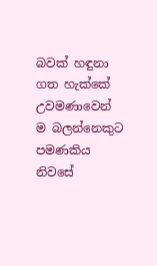බවක් හඳුනා ගත හැක්කේ උවමණාවෙන් ම බලන්නෙකුට පමණකිය
නිවසේ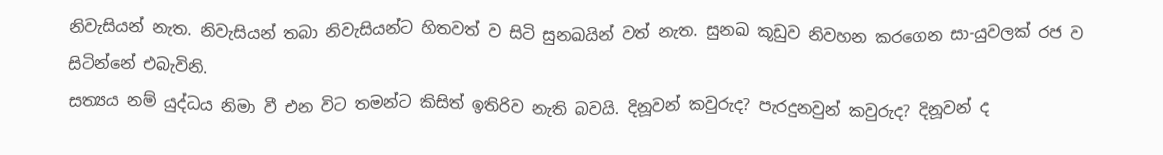නිවැසියන් නැත. නිවැසියන් තබා නිවැසියන්ට හිතවත් ව සිටි සුනඛයින් වත් නැත. සුනඛ කූඩුව නිවහන කරගෙන සා-යුවලක් රජ ව සිටින්නේ එබැවිනි.
සත්‍යය නම් යුද්ධය නිමා වී එන විට තමන්ට කිසිත් ඉතිරිව නැති බවයි. දිනූවන් කවුරුද? පැරදුනවුන් කවුරුද? දිනූවන් ද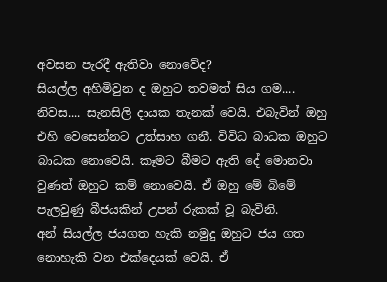අවසන පැරදී ඇතිවා නොවේද?
සියල්ල අහිමිවුන ද ඔහුට තවමත් සිය ගම.... නිවස.... සැනසිලි දායක තැනක් වෙයි. එබැවින් ඔහු එහි වෙසෙන්නට උත්සාහ ගනී. විවිධ බාධක ඔහුට බාධක නොවෙයි. කෑමට බීමට ඇති දේ මොනවා වුණත් ඔහුට කම් නොවෙයි. ඒ ඔහු මේ බිමේ පැලවුණු බීජයකින් උපන් රුකක් වූ බැවිනි.
අන් සියල්ල ජයගත හැකි නමුදු ඔහුට ජය ගත නොහැකි වන එක්දෙයක් වෙයි. ඒ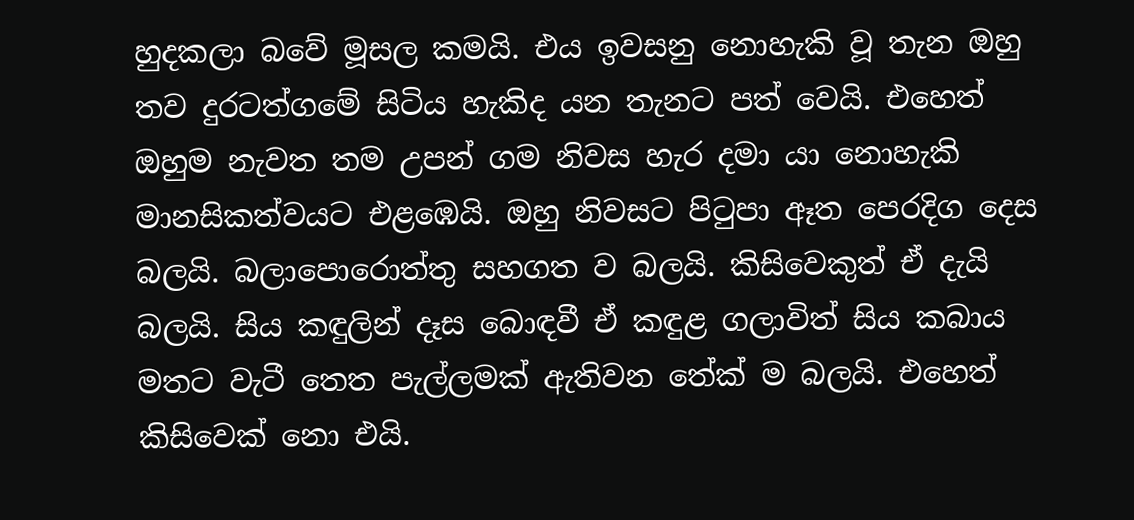හුදකලා බවේ මූසල කමයි. එය ඉවසනු නොහැකි වූ තැන ඔහු තව දුරටත්ගමේ සිටිය හැකිද යන තැනට පත් වෙයි. එහෙත් ඔහුම නැවත තම උපන් ගම නිවස හැර දමා යා නොහැකි මානසිකත්වයට එළඹෙයි. ඔහු නිවසට පිටුපා ඈත පෙරදිග දෙස බලයි. බලාපොරොත්තු සහගත ව බලයි. කිසිවෙකුත් ඒ දැයි බලයි. සිය කඳුලින් දෑස බොඳවී ඒ කඳුළ ගලාවිත් සිය කබාය මතට වැටී තෙත පැල්ලමක් ඇතිවන තේක් ම බලයි. එහෙත් කිසිවෙක් නො එයි.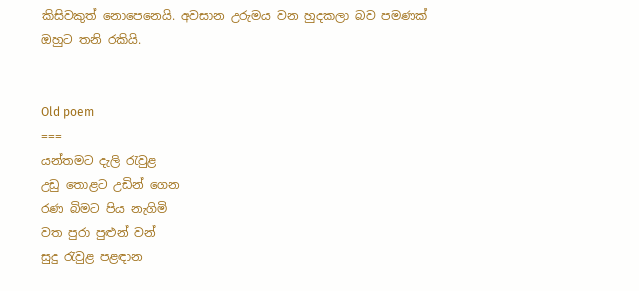කිසිවකුත් නොපෙනෙයි. අවසාන උරුමය වන හුදකලා බව පමණක් ඔහුට තනි රකියි.


Old poem
===
යන්තමට දැලි රැවුළ
උඩු තොළට උඩින් ගෙන
රණ බිමට පිය නැගිමි
වත පුරා පුළුන් වන්
සුදු රැවුළ පළඳාන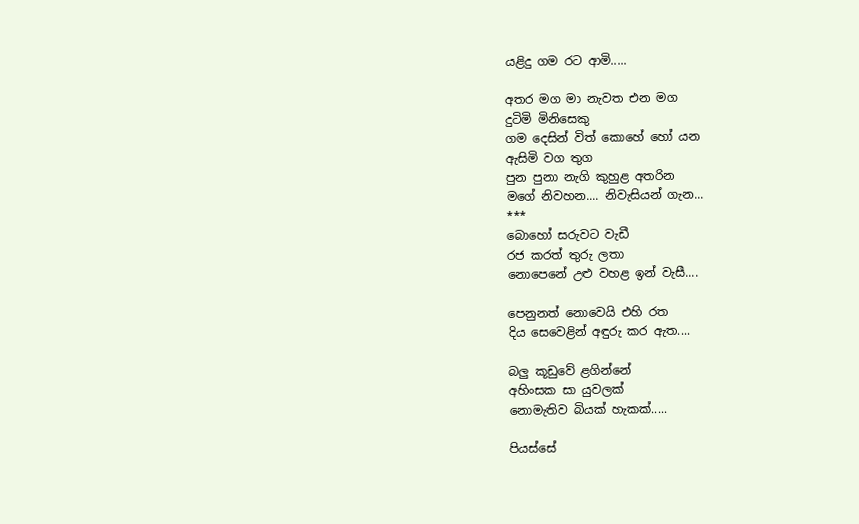යළිදු ගම රට ආමි.....

අතර මග මා නැවත එන මග
දුටිමි මිනිසෙකු
ගම දෙසින් විත් කොහේ හෝ යන
ඇසිමි වග තුග
පුන පුනා නැගි කුහුළ අතරින
මගේ නිවහන.... නිවැසියන් ගැන...
***
බොහෝ සරුවට වැඩී
රජ කරත් තුරු ලතා
නොපෙනේ උළු වහළ ඉන් වැසී....

පෙනුනත් නොවෙයි එහි රත
දිය සෙවෙළින් අඳුරු කර ඇත....

බලු කූඩුවේ ළගින්නේ
අහිංසක සා යුවලක්
නොමැතිව බියක් හැකක්.....

පියස්සේ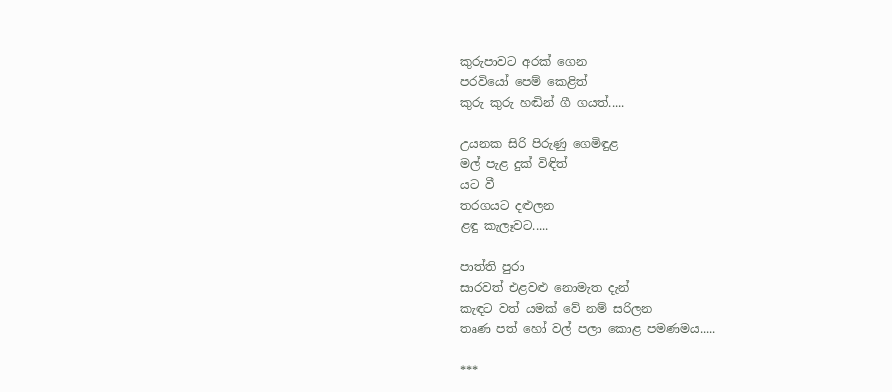කුරුපාවට අරක් ගෙන
පරවියෝ පෙම් කෙළිත්
කුරු කුරු හඬින් ගී ගයත්.....

උයනක සිරි පිරුණු ගෙමිඳුළ
මල් පැළ දුක් විඳිත්
යට වී
තරගයට දළුලන
ළඳු කැලෑවට.....

පාත්ති පුරා
සාරවත් එළවළු නොමැත දැන්
කැඳට වත් යමක් වේ නම් සරිලන
තෘණ පත් හෝ වල් පලා කොළ පමණමය.....

***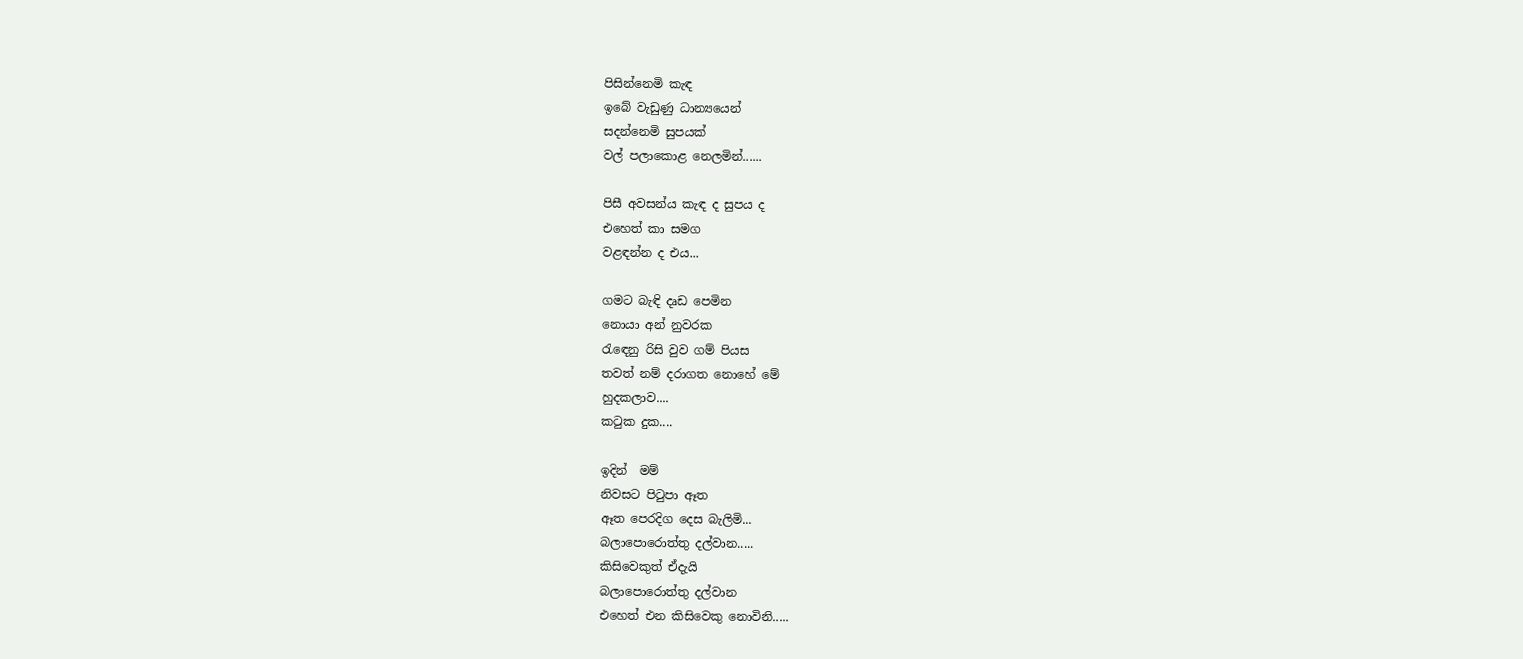පිසින්නෙමි කැඳ
ඉබේ වැඩුණු ධාන්‍යයෙන්
සදන්නෙමි සුපයක්
වල් පලාකොළ නෙලමින්......

පිසී අවසන්ය කැඳ ද සුපය ද
එහෙත් කා සමග
වළඳන්න ද එය...

ගමට බැඳි දෘඩ පෙමින
නොයා අන් නුවරක
රැඳෙනු රිසි වුව ගම් පියස
තවත් නම් දරාගත නොහේ මේ
හුදකලාව....
කටුක දුක....

ඉදින්  මම්
නිවසට පිටුපා ඈත
ඈත පෙරදිග දෙස බැලිමි...
බලාපොරොත්තු දල්වාන.....
කිසිවෙකුත් ඒදැයි
බලාපොරොත්තු දල්වාන
එහෙත් එන කිසිවෙකු නොවිනි.....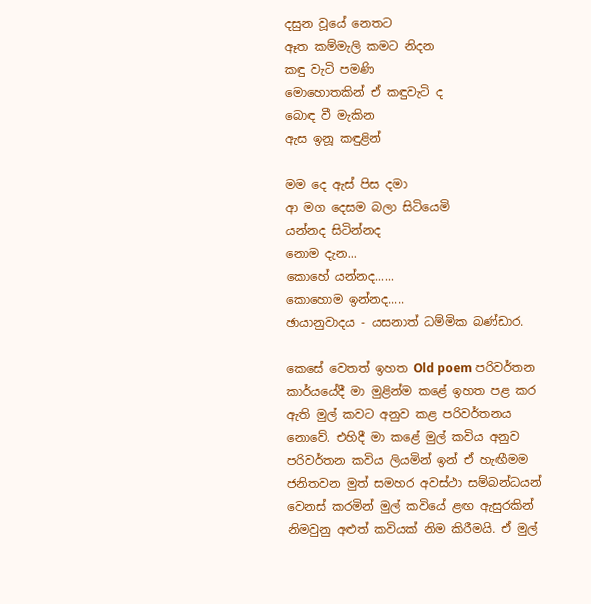දසුන වූයේ නෙතට
ඈත කම්මැලි කමට නිදන
කඳු වැටි පමණි
මොහොතකින් ඒ කඳුවැටි ද
බොඳ වී මැකින
ඇස ඉනූ කඳුළින්

මම දෙ ඇස් පිස දමා
ආ මග දෙසම බලා සිටියෙමි
යන්නද සිටින්නද
නොම දැන...
කොහේ යන්නද......
කොහොම ඉන්නද.....
ඡායානුවාදය - යසනාත් ධම්මික බණ්ඩාර.

කෙසේ වෙතත් ඉහත Old poem පරිවර්තන කාර්යයේදී මා මුළින්ම කළේ ඉහත පළ කර ඇති මුල් කවට අනුව කළ පරිවර්තනය නොවේ. එහිදී මා කළේ මුල් කවිය අනුව පරිවර්තන කවිය ලියමින් ඉන් ඒ හැඟීමම ජනිතවන මුත් සමහර අවස්ථා සම්බන්ධයන් වෙනස් කරමින් මුල් කවියේ ළඟ ඇසුරකින් නිමවුනු අළුත් කවියක් නිම කිරීමයි. ඒ මුල්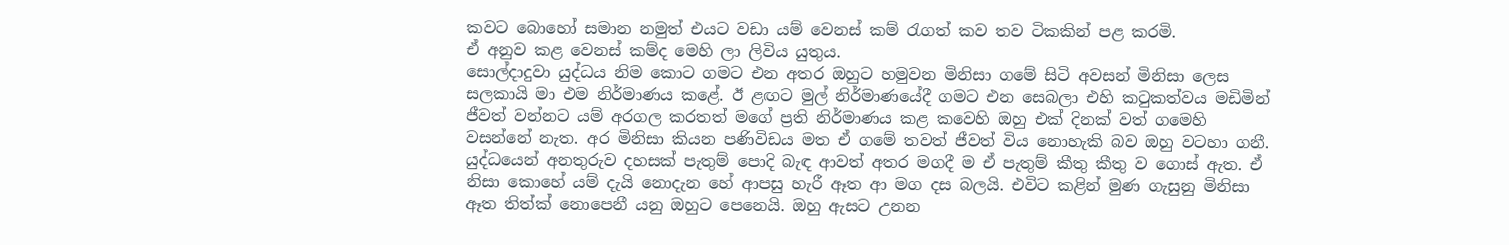කවට බොහෝ සමාන නමුත් එයට වඩා යම් වෙනස් කම් රැගත් කව තව ටිකකින් පළ කරමි.
ඒ අනුව කළ වෙනස් කම්ද මෙහි ලා ලිවිය යුතුය.
සොල්දාදුවා යුද්ධය නිම කොට ගමට එන අතර ඔහුට හමුවන මිනිසා ගමේ සිටි අවසන් මිනිසා ලෙස සලකායි මා එම නිර්මාණය කළේ. ඊ ළඟට මුල් නිර්මාණයේදී ගමට එන සෙබලා එහි කටුකත්වය මඩිමින් ජීවත් වන්නට යම් අරගල කරතත් මගේ ප්‍රති නිර්මාණය කළ කවෙහි ඔහු එක් දිනක් වත් ගමෙහි වසන්නේ නැත. අර මිනිසා කියන පණිවිඩය මත ඒ ගමේ තවත් ජීවත් විය නොහැකි බව ඔහු වටහා ගනී. යුද්ධයෙන් අනතුරුව දහසක් පැතුම් පොදි බැඳ ආවත් අතර මගදී ම ඒ පැතුම් කීතු කීතු ව ගොස් ඇත. ඒ නිසා කොහේ යම් දැයි නොදැන හේ ආපසු හැරී ඈත ආ මග දස බලයි. එවිට කළින් මුණ ගැසුනු මිනිසා ඈත තිත්ක් නොපෙනී යනු ඔහුට පෙනෙයි. ඔහු ඇසට උනන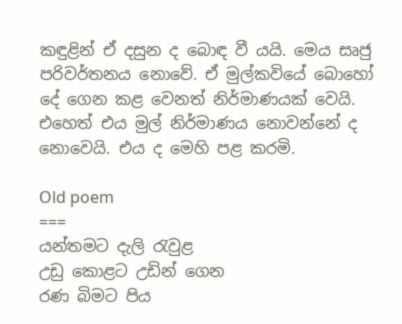කඳුළින් ඒ දසුන ද බොඳ වී යයි. මෙය සෘජු පරිවර්තනය නොවේ. ඒ මුල්කවියේ බොහෝ දේ ගෙන කළ වෙනත් නිර්මාණයක් වෙයි. එහෙත් එය මුල් නිර්මාණය නොවන්නේ ද නොවෙයි. එය ද මෙහි පළ කරමි.

Old poem
===
යන්තමට දැලි රැවුළ
උඩු කොළට උඩින් ගෙන
රණ බිමට පිය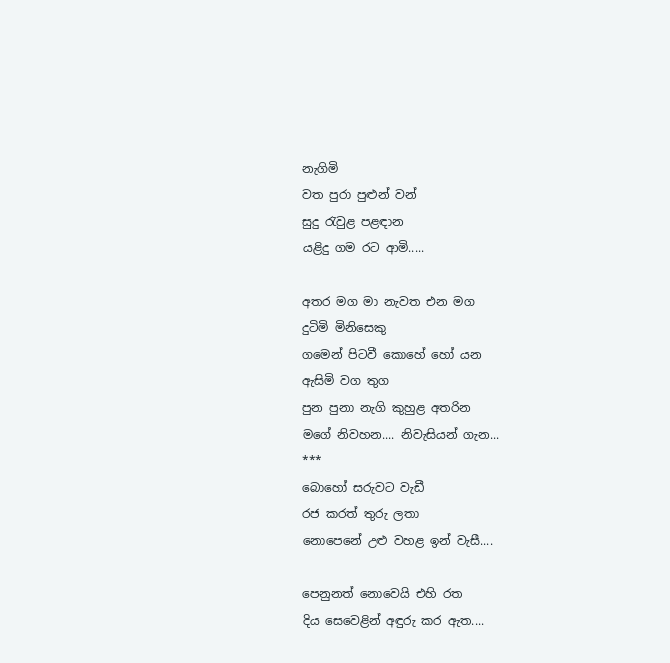නැගිමි
වත පුරා පුළුන් වන්
සුදු රැවුළ පළඳාන
යළිදු ගම රට ආමි.....

අතර මග මා නැවත එන මග
දුටිමි මිනිසෙකු
ගමෙන් පිටවී කොහේ හෝ යන
ඇසිමි වග තුග
පුන පුනා නැගි කුහුළ අතරින
මගේ නිවහන.... නිවැසියන් ගැන...
***
බොහෝ සරුවට වැඩී
රජ කරත් තුරු ලතා
නොපෙනේ උළු වහළ ඉන් වැසී....

පෙනුනත් නොවෙයි එහි රත
දිය සෙවෙළින් අඳුරු කර ඇත....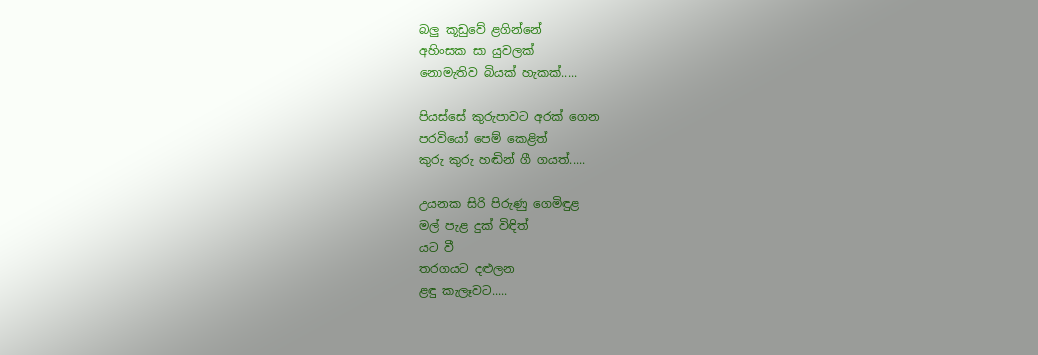බලු කූඩුවේ ළගින්නේ
අහිංසක සා යුවලක්
නොමැතිව බියක් හැකක්.....

පියස්සේ කුරුපාවට අරක් ගෙන
පරවියෝ පෙම් කෙළිත්
කුරු කුරු හඬින් ගී ගයත්.....

උයනක සිරි පිරුණු ගෙමිඳුළ
මල් පැළ දුක් විඳිත්
යට වී
තරගයට දළුලන
ළඳු කැලෑවට.....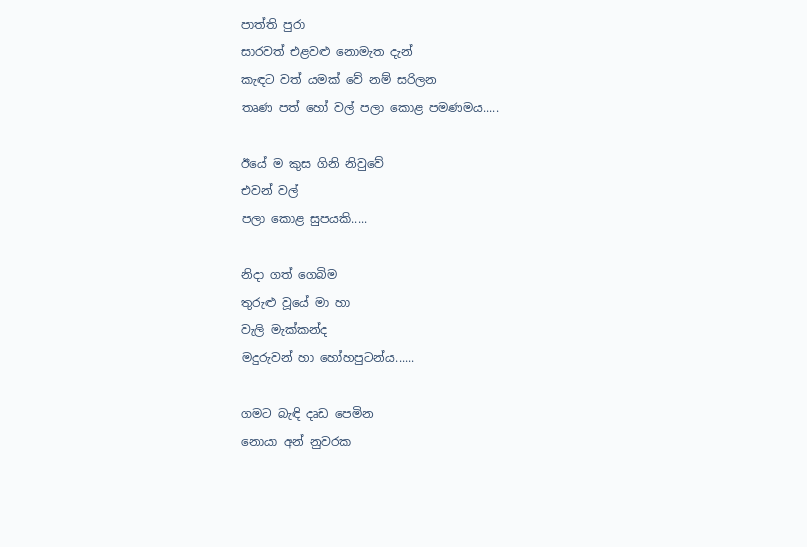පාත්ති පුරා
සාරවත් එළවළු නොමැත දැන්
කැඳට වත් යමක් වේ නම් සරිලන
තෘණ පත් හෝ වල් පලා කොළ පමණමය.....

ඊයේ ම කුස ගිනි නිවුවේ
එවන් වල්
පලා කොළ සුපයකි.....

නිදා ගත් ගෙබිම
තුරුළු වූයේ මා හා
වැලි මැක්කන්ද
මදුරුවන් හා හෝහපුටන්ය......

ගමට බැඳි දෘඩ පෙමින
නොයා අන් නුවරක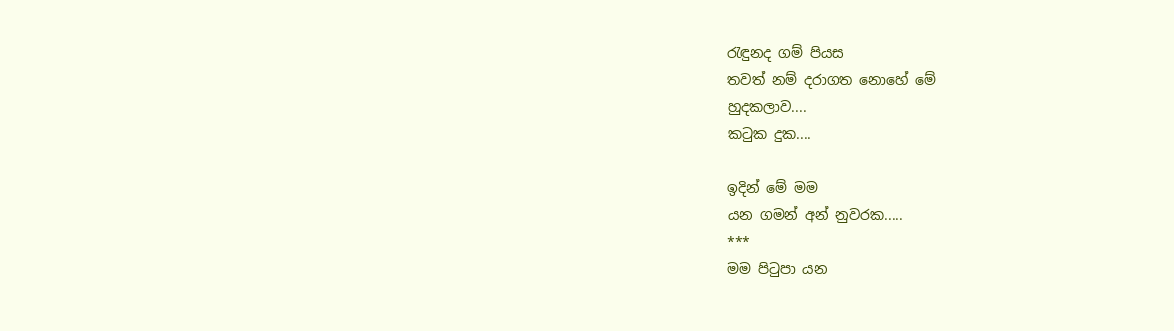රැඳුනද ගම් පියස
තවත් නම් දරාගත නොහේ මේ
හුදකලාව....
කටුක දුක....

ඉදින් මේ මම
යන ගමන් අන් නුවරක.....
***
මම පිටුපා යන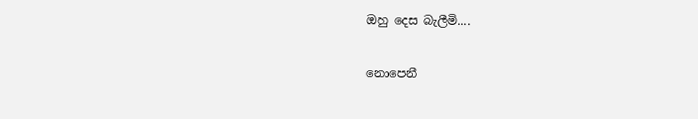ඔහු දෙස බැලීමි....

නොපෙනී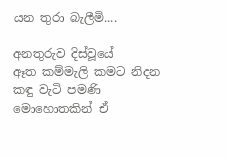යන තුරා බැලීමි....

අනතුරුව දිස්වූයේ
ඈත කම්මැලි කමට නිදන
කඳු වැටි පමණි
මොහොතකින් ඒ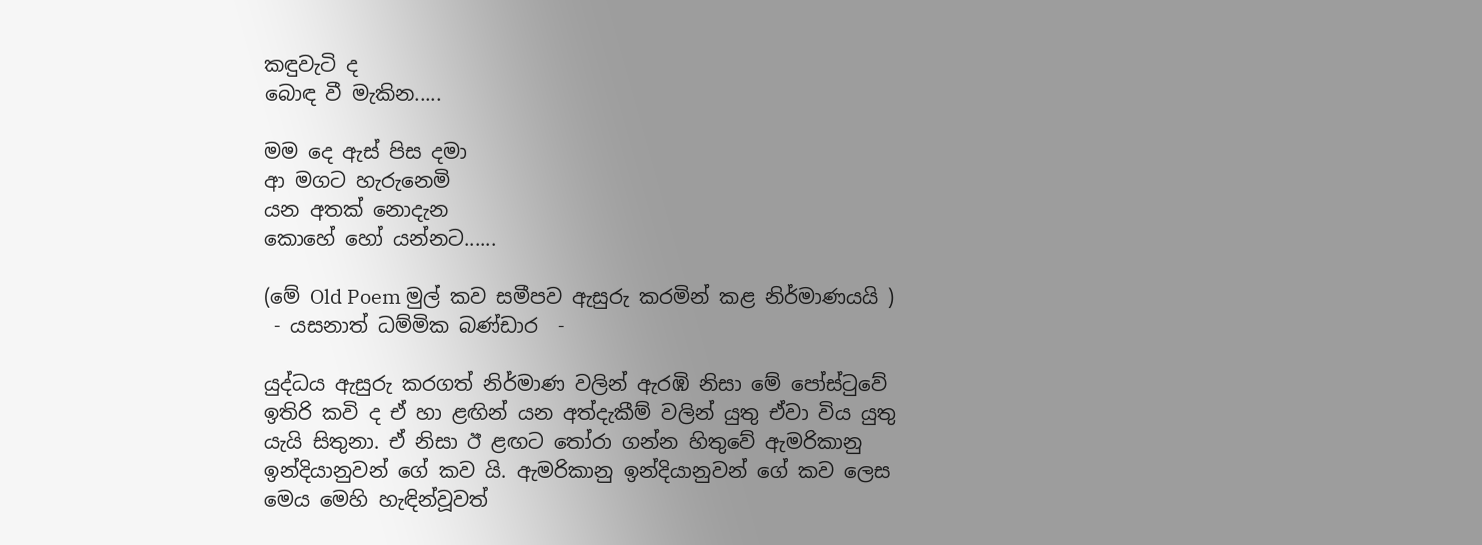කඳුවැටි ද
බොඳ වී මැකින.....

මම දෙ ඇස් පිස දමා
ආ මගට හැරුනෙමි
යන අතක් නොදැන
කොහේ හෝ යන්නට......

(මේ Old Poem මුල් කව සමීපව ඇසුරු කරමින් කළ නිර්මාණයයි )
 - යසනාත් ධම්මික බණ්ඩාර  -

යුද්ධය ඇසුරු කරගත් නිර්මාණ වලින් ඇරඹි නිසා මේ පෝස්ටුවේ ඉතිරි කවි ද ඒ හා ළඟින් යන අත්දැකීම් වලින් යුතු ඒවා විය යුතු යැයි සිතුනා. ඒ නිසා ඊ ළඟට තෝරා ගන්න හිතුවේ ඇමරිකානු ඉන්දියානුවන් ගේ කව යි. ඇමරිකානු ඉන්දියානුවන් ගේ කව ලෙස මෙය මෙහි හැඳින්වූවත්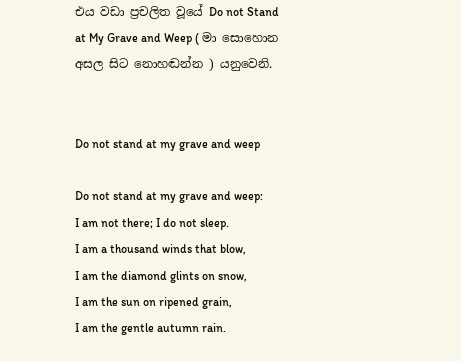එය වඩා ප්‍රචලිත වූයේ Do not Stand at My Grave and Weep ( මා සොහොන අසල සිට නොහඬන්න ) යනුවෙනි.


Do not stand at my grave and weep

Do not stand at my grave and weep:
I am not there; I do not sleep.
I am a thousand winds that blow,
I am the diamond glints on snow,
I am the sun on ripened grain,
I am the gentle autumn rain.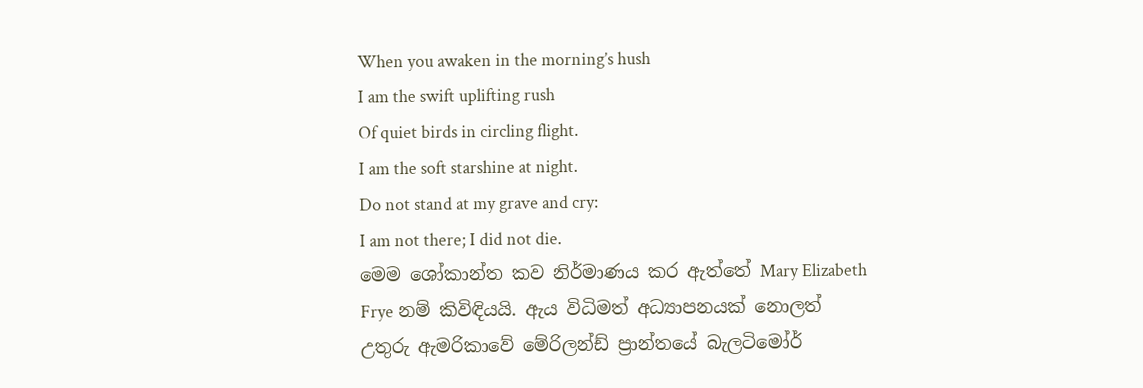When you awaken in the morning’s hush
I am the swift uplifting rush
Of quiet birds in circling flight.
I am the soft starshine at night.
Do not stand at my grave and cry:
I am not there; I did not die.
මෙම ශෝකාන්ත කව නිර්මාණය කර ඇත්තේ Mary Elizabeth Frye නම් කිවිඳියයි. ඇය විධිමත් අධ්‍යාපනයක් නොලත් උතුරු ඇමරිකාවේ මේරිලන්ඩ් ප්‍රාන්තයේ බැලටිමෝර්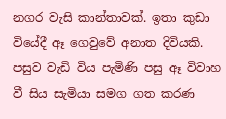නගර වැසි කාන්තාවක්. ඉතා කුඩා වියේදී ඈ ගෙවුවේ අනාත දිවියකි. පසුව වැඩි විය පැමිණි පසු ඈ විවාහ වී සිය සැමියා සමග ගත කරණ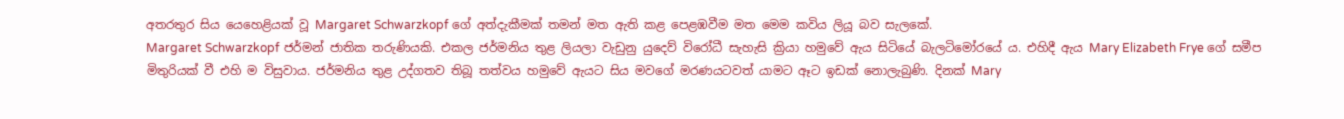අතරතුර සිය යෙහෙළියක් වූ Margaret Schwarzkopf ගේ අත්දැකීමක් තමන් මත ඇති කළ පෙළඹවීම මත මෙම කවිය ලියූ බව සැලකේ.
Margaret Schwarzkopf ජර්මන් ජාතික තරුණියකි. එකල ජර්මනිය තුළ ලියලා වැඩුනු යුදෙව් විරෝධී සැහැසි ක්‍රියා හමුවේ ඇය සිටියේ බැලටිමෝරයේ ය. එහිදී ඇය Mary Elizabeth Frye ගේ සමීප මිතුරියක් වී එහි ම විසුවාය. ජර්මනිය තුළ උද්ගතව තිබූ තත්වය හමුවේ ඇයට සිය මවගේ මරණයටවත් යාමට ඈට ඉඩක් නොලැබුණි. දිනක් Mary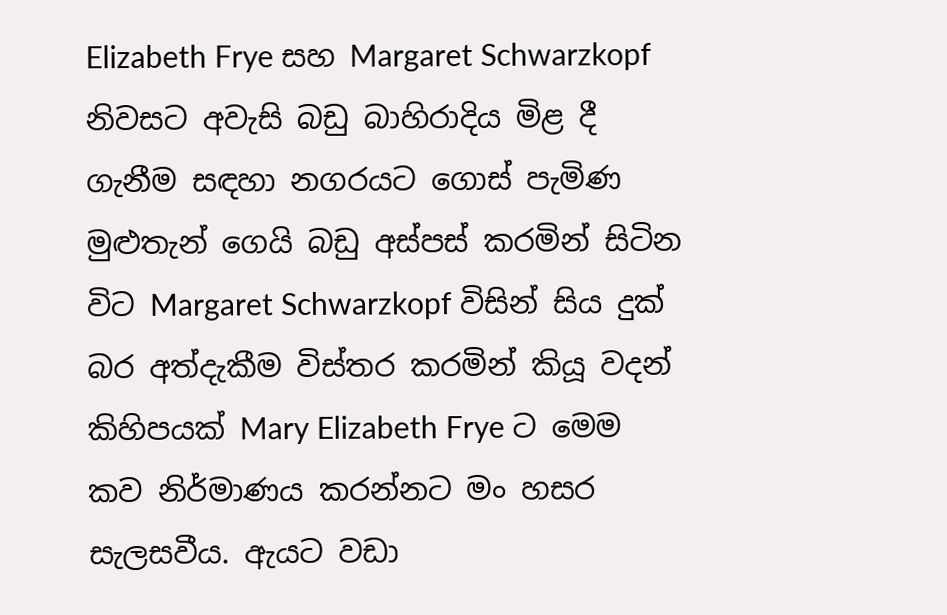Elizabeth Frye සහ Margaret Schwarzkopf නිවසට අවැසි බඩු බාහිරාදිය මිළ දී ගැනීම සඳහා නගරයට ගොස් පැමිණ මුළුතැන් ගෙයි බඩු අස්පස් කරමින් සිටින විට Margaret Schwarzkopf විසින් සිය දුක් බර අත්දැකීම විස්තර කරමින් කියූ වදන් කිහිපයක් Mary Elizabeth Frye ට මෙම කව නිර්මාණය කරන්නට මං හසර සැලසවීය. ඇයට වඩා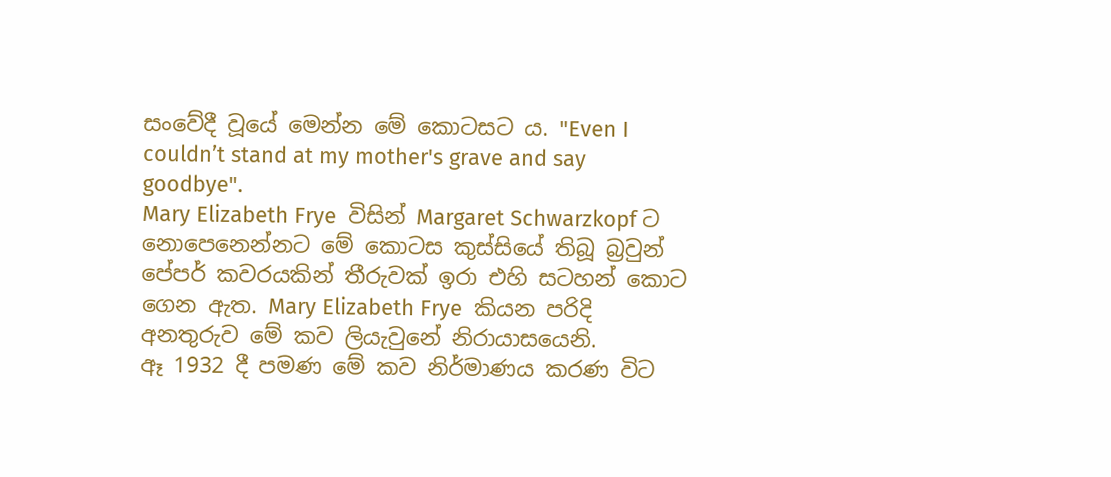සංවේදී වූයේ මෙන්න මේ කොටසට ය. "Even I couldn’t stand at my mother's grave and say goodbye".
Mary Elizabeth Frye  විසින් Margaret Schwarzkopf ට නොපෙනෙන්නට මේ කොටස කුස්සියේ තිබූ බ්‍රවුන් පේපර් කවරයකින් තීරුවක් ඉරා එහි සටහන් කොට ගෙන ඇත. Mary Elizabeth Frye  කියන පරිදි අනතුරුව මේ කව ලියැවුනේ නිරායාසයෙනි.
ඈ 1932 දී පමණ මේ කව නිර්මාණය කරණ විට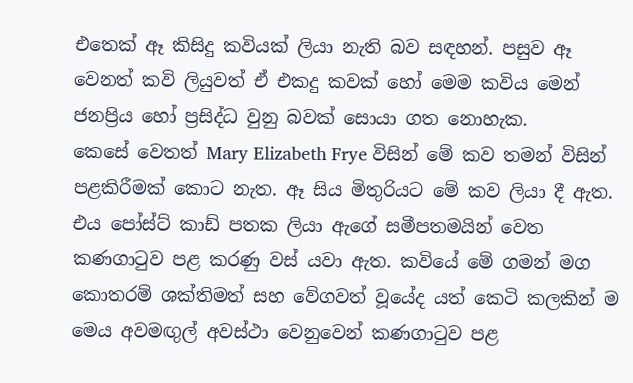එතෙක් ඈ කිසිදු කවියක් ලියා නැති බව සඳහන්. පසුව ඈ වෙනත් කවි ලියුවත් ඒ එකදු කවක් හෝ මෙම කවිය මෙන් ජනප්‍රිය හෝ ප්‍රසිද්ධ වුනු බවක් සොයා ගත නොහැක.
කෙසේ වෙතත් Mary Elizabeth Frye විසින් මේ කව තමන් විසින් පළකිරීමක් කොට නැත. ඈ සිය මිතුරියට මේ කව ලියා දී ඇත. එය පෝස්ට් කාඩ් පතක ලියා ඇගේ සමීපතමයින් වෙත කණගාටුව පළ කරණු වස් යවා ඇත. කවියේ මේ ගමන් මග කොතරම් ශක්තිමත් සහ වේගවත් වූයේද යත් කෙටි කලකින් ම මෙය අවමඟුල් අවස්ථා වෙනුවෙන් කණගාටුව පළ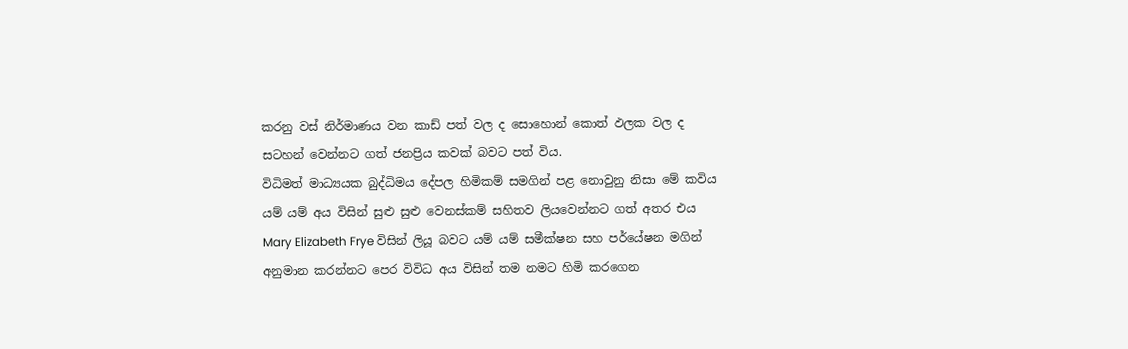කරනු වස් නිර්මාණය වන කාඩ් පත් වල ද සොහොන් කොත් ඵලක වල ද සටහන් වෙන්නට ගත් ජනප්‍රිය කවක් බවට පත් විය.
විධිමත් මාධ්‍යයක බුද්ධිමය දේපල හිමිකම් සමගින් පළ නොවුනු නිසා මේ කවිය යම් යම් අය විසින් සුළු සුළු වෙනස්කම් සහිතව ලියවෙන්නට ගත් අතර එය Mary Elizabeth Frye විසින් ලියූ බවට යම් යම් සමීක්ෂන සහ පර්යේෂන මගින් අනුමාන කරන්නට පෙර විවිධ අය විසින් තම නමට හිමි කරගෙන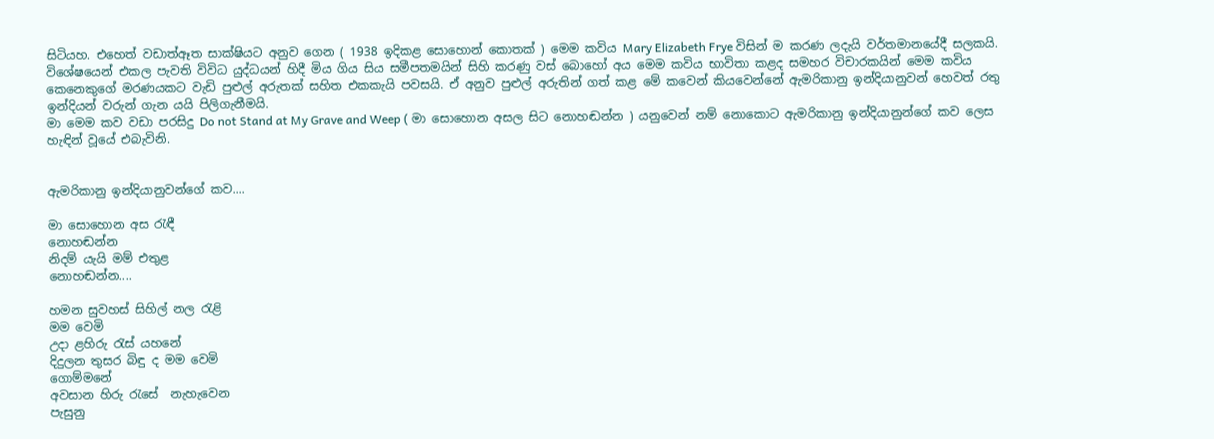සිටියහ. එහෙත් වඩාත්ඈත සාක්ෂියට අනුව ගෙන ( 1938 ඉදිකළ සොහොන් කොතක් ) මෙම කවිය Mary Elizabeth Frye විසින් ම කරණ ලදැයි වර්තමානයේදී සලකයි.
විශේෂයෙන් එකල පැවති විවිධ යුද්ධයන් හිදී මිය ගිය සිය සමීපතමයින් සිහි කරණු වස් බොහෝ අය මෙම කවිය භාවිතා කළද සමහර විචාරකයින් මෙම කවිය කෙනෙකුගේ මරණයකට වැඩි පුළුල් අරුතක් සහිත එකකැයි පවසයි. ඒ අනුව පුළුල් අරුතින් ගත් කළ මේ කවෙන් කියවෙන්නේ ඇමරිකානු ඉන්දියානුවන් හෙවත් රතු ඉන්දියන් වරුන් ගැන යයි පිලිගැනීමයි.
මා මෙම කව වඩා පරසිදු Do not Stand at My Grave and Weep ( මා සොහොන අසල සිට නොහඬන්න ) යනුවෙන් නම් නොකොට ඇමරිකානු ඉන්දියානුන්ගේ කව ලෙස හැඳින් වූයේ එබැවිනි.


ඇමරිකානු ඉන්දියානුවන්ගේ කව....

මා සොහොන අස රැඳී
නොහඬන්න
නිදම් යැයි මම් එතුළ
නොහඬන්න....

හමන සුවහස් සිහිල් නල රැළි
මම වෙමි
උදා ළහිරු රැස් යහනේ
දිදුලන තුසර බිඳු ද මම වෙමි
ගොම්මනේ
අවසාන හිරු රැසේ  නැහැවෙන
පැසුනු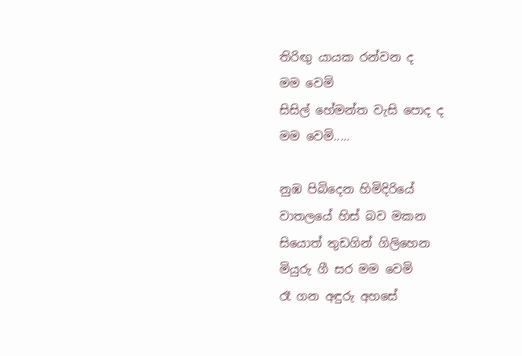තිරිඟු යායක රන්වන ද
මම වෙමි
සිසිල් හේමන්ත වැසි පොද ද
මම වෙමි.....

නුඹ පිබිදෙන හිමිදිරියේ
වාතලයේ හිස් බව මකන
සියොත් තුඩගින් ගිලිහෙන
මියුරු ගී සර මම වෙමි
රෑ ගන අඳුරු අහසේ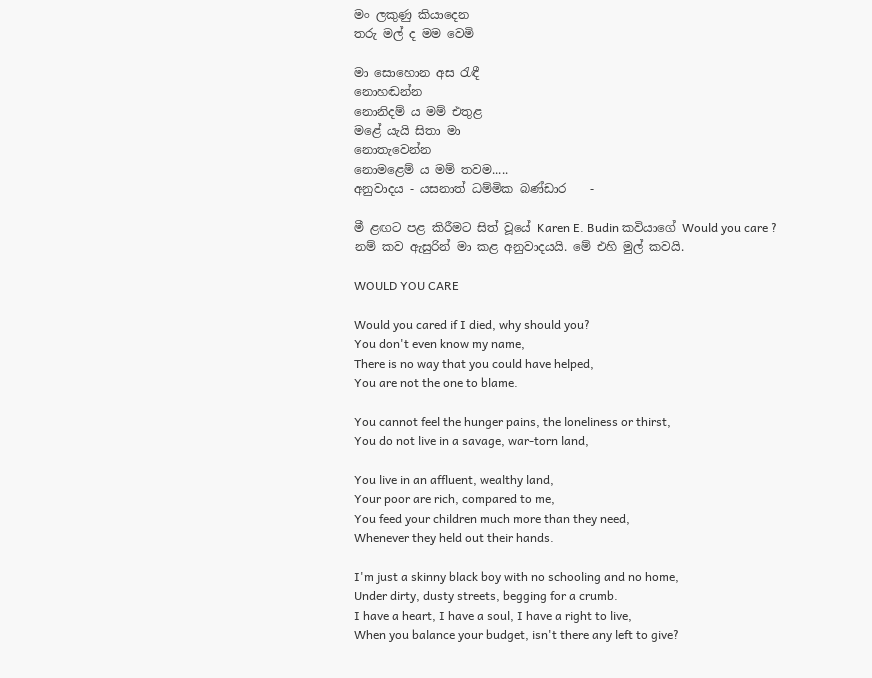මං ලකුණු කියාදෙන
තරු මල් ද මම වෙමි

මා සොහොන අස රැඳී
නොහඬන්න
නොනිදම් ය මම් එතුළ
මළේ යැයි සිතා මා
නොතැවෙන්න
නොමළෙම් ය මම් තවම.....
අනුවාදය - යසනාත් ධම්මික බණ්ඩාර    -

මී ළඟට පළ කිරීමට සිත් වූයේ Karen E. Budin කවියාගේ Would you care ? නම් කව ඇසුරින් මා කළ අනුවාදයයි. මේ එහි මුල් කවයි.

WOULD YOU CARE

Would you cared if I died, why should you?
You don't even know my name,
There is no way that you could have helped,
You are not the one to blame.

You cannot feel the hunger pains, the loneliness or thirst,
You do not live in a savage, war-torn land,

You live in an affluent, wealthy land,
Your poor are rich, compared to me,
You feed your children much more than they need,
Whenever they held out their hands.

I'm just a skinny black boy with no schooling and no home,
Under dirty, dusty streets, begging for a crumb.
I have a heart, I have a soul, I have a right to live,
When you balance your budget, isn't there any left to give?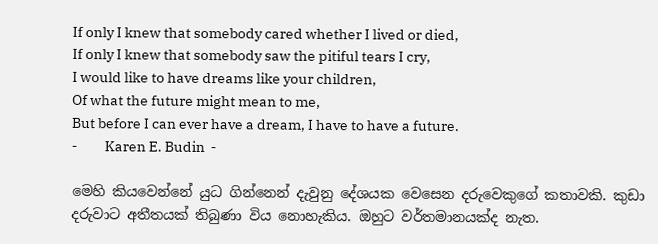If only I knew that somebody cared whether I lived or died,
If only I knew that somebody saw the pitiful tears I cry,
I would like to have dreams like your children,
Of what the future might mean to me,
But before I can ever have a dream, I have to have a future.
-         Karen E. Budin  -

මෙහි කියවෙන්නේ යුධ ගින්නෙන් දැවුනු දේශයක වෙසෙන දරුවෙකුගේ කතාවකි. කුඩා දරුවාට අතීතයක් තිබුණා විය නොහැකිය. ඔහුට වර්තමානයක්ද නැත.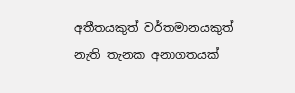අතීතයකුත් වර්තමානයකුත් නැති තැනක අනාගතයක්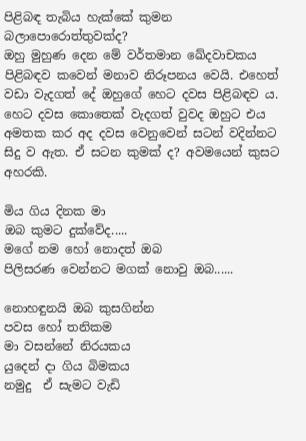පිළිබඳ තැබිය හැක්කේ කුමන බලාපොරොත්තුවක්ද?
ඔහු මුහුණ දෙන මේ වර්තමාන ඛේදවාචකය පිළිබඳව කවෙන් මනාව නිරූපනය වෙයි. එහෙත් වඩා වැදගත් දේ ඔහුගේ හෙට දවස පිළිබඳව ය. හෙට දවස කොතෙක් වැදගත් වුවද ඔහුට එය අමතක කර අද දවස වෙනුවෙන් සටන් වදින්නට සිදු ව ඇත. ඒ සටන කුමක් ද? අවමයෙන් කුසට අහරකි.

මිය ගිය දිනක මා
ඔබ කුමට දුක්වේද.....
මගේ නම හෝ නොදත් ඔබ
පිලිසරණ වෙන්නට මගක් නොවු ඔබ......

නොහඳුනයි ඔබ කුසගින්න
පවස හෝ තනිකම
මා වසන්නේ නිරයකය
යුදෙන් දා ගිය බිමකය
නමුදු  ඒ සැමට වැඩි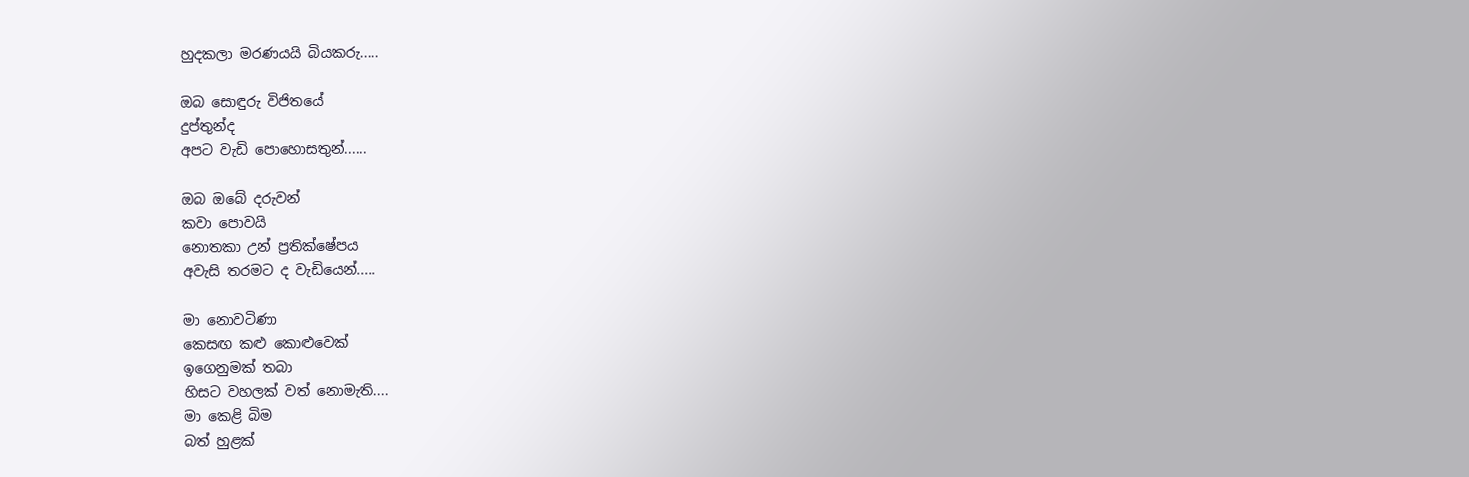හුදකලා මරණයයි බියකරු.....

ඔබ සොඳුරු විජිතයේ
දුප්තුන්ද
අපට වැඩි පොහොසතුන්......

ඔබ ඔබේ දරුවන්
කවා පොවයි
නොතකා උන් ප්‍රතික්ෂේපය
අවැසි තරමට ද වැඩියෙන්.....

මා නොවටිණා
කෙසඟ කළු කොළුවෙක්
ඉගෙනුමක් තබා
හිසට වහලක් වත් නොමැති....
මා කෙළි බිම
බත් හුළක්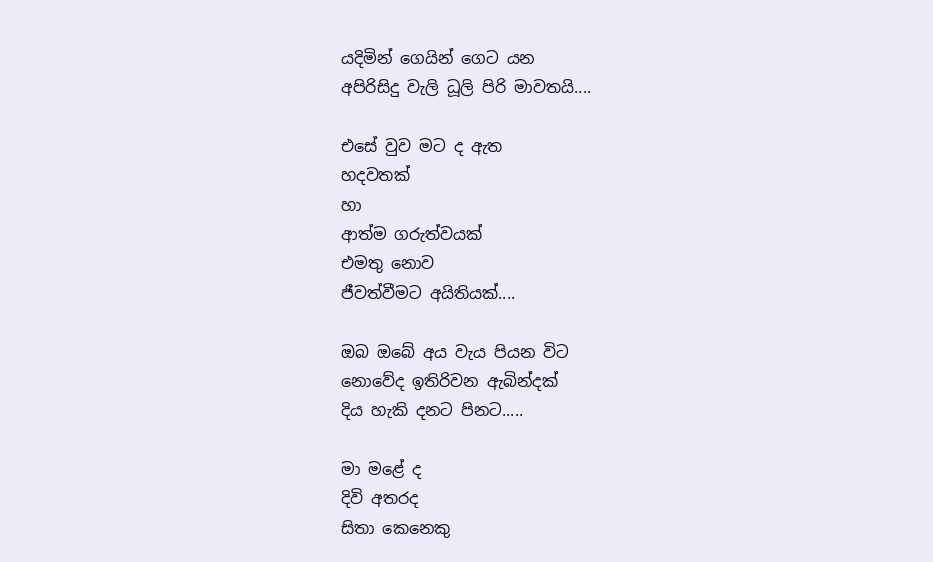යදිමින් ගෙයින් ගෙට යන
අපිරිසිදු වැලි ධූලි පිරි මාවතයි....

එසේ වුව මට ද ඇත
හදවතක්
හා
ආත්ම ගරුත්වයක්
එමතු නොව
ජීවත්වීමට අයිතියක්....

ඔබ ඔබේ අය වැය පියන විට
නොවේද ඉතිරිවන ඇබින්දක්
දිය හැකි දනට පිනට.....

මා මළේ ද
දිවි අතරද
සිතා කෙනෙකු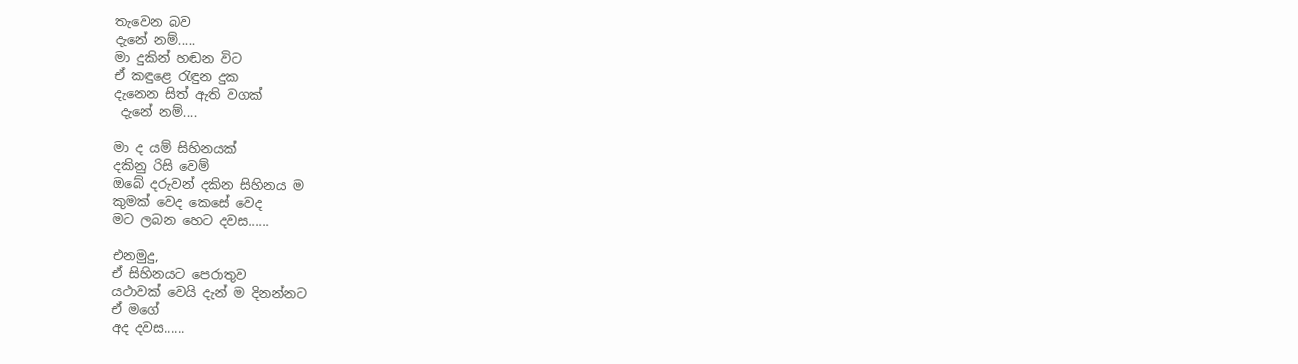තැවෙන බව
දැනේ නම්.....
මා දුකින් හඬන විට
ඒ කඳුළෙ රැඳුන දුක
දැනෙන සිත් ඇති වගක්
 දැනේ නම්....

මා ද යම් සිහිනයක්
දකිනු රිසි වෙම්
ඔබේ දරුවන් දකින සිහිනය ම
කුමක් වෙද කෙසේ වෙද
මට ලබන හෙට දවස......

එනමුදු,
ඒ සිහිනයට පෙරාතුව
යථාවක් වෙයි දැන් ම දිනන්නට
ඒ මගේ
අද දවස......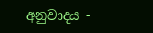අනුවාදය -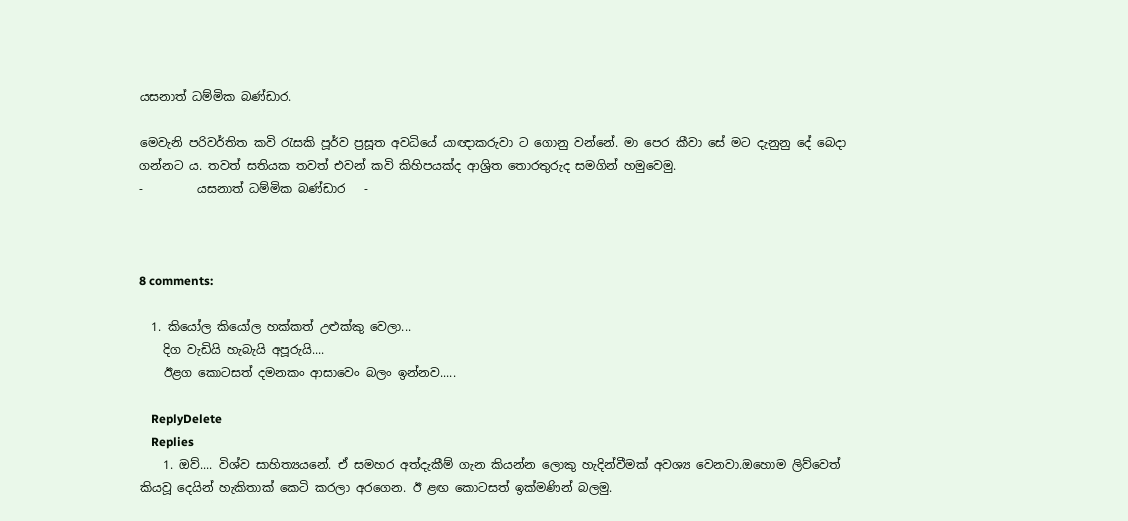යසනාත් ධම්මික බණ්ඩාර.

මෙවැනි පරිවර්තිත කවි රැසකි පූර්ව ප්‍රසූත අවධියේ යාඥාකරුවා ට ගොනු වන්නේ. මා පෙර කීවා සේ මට දැනුනු දේ බෙදා ගන්නට ය. තවත් සතියක තවත් එවන් කවි කිහිපයක්ද ආශ්‍රිත තොරතුරුද සමගින් හමුවෙමු.
-         යසනාත් ධම්මික බණ්ඩාර   -



8 comments:

  1. කියෝල කියෝල හක්කත් උළුක්කු වෙලා...
    දිග වැඩියි හැබැයි අපූරුයි....
    ඊළග කොටසත් දමනකං ආසාවෙං බලං ඉන්නව.....

    ReplyDelete
    Replies
    1. ඔව්.... විශ්ව සාහිත්‍යයනේ. ඒ සමහර අත්දැකීම් ගැන කියන්න ලොකු හැදින්වීමක් අවශ්‍ය වෙනවා.ඔහොම ලිව්වෙත් කියවූ දෙයින් හැකිතාක් කෙටි කරලා අරගෙන. ඊ ළඟ කොටසත් ඉක්මණින් බලමු.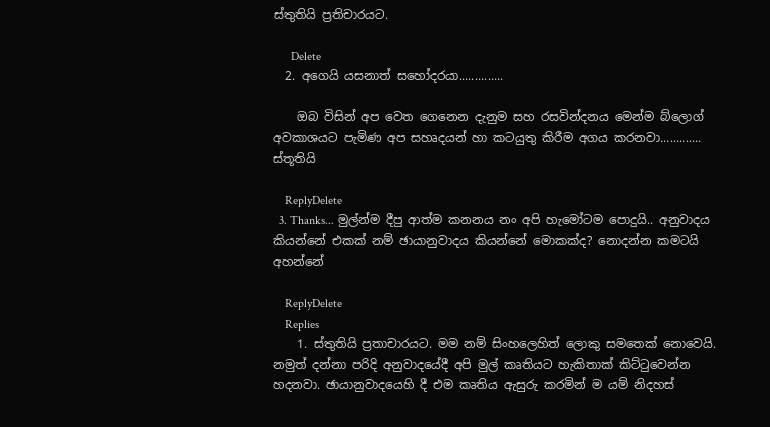ස්තුතියි ප්‍රතිචාරයට.

      Delete
  2. අගෙයි යසනාත් සහෝදරයා..............

    ඔබ විසින් අප වෙත ගෙනෙන දැනුම සහ රසවින්දනය මෙන්ම බ්ලොග් අවකාශයට පැමිණ අප සහෘදයන් හා කටයුතු කිරීම අගය කරනවා............. ස්තූතියි

    ReplyDelete
  3. Thanks... මුල්න්ම දීපු ආත්ම කනනය නං අපි හැමෝටම පොදුයි.. අනුවාදය කියන්නේ එකක් නම් ඡායානුවාදය කියන්නේ මොකක්ද? නොදන්න කමටයි අහන්නේ

    ReplyDelete
    Replies
    1. ස්තුතියි ප්‍රතාචාරයට. මම නම් සිංහලෙහිත් ලොකු සමතෙක් නොවෙයි. නමුත් දන්නා පරිදි අනුවාදයේදී අපි මුල් කෘතියට හැකිතාක් කිට්ටුවෙන්න හදනවා. ඡායානුවාදයෙහි දී එම කෘතිය ඇසුරු කරමින් ම යම් නිදහස්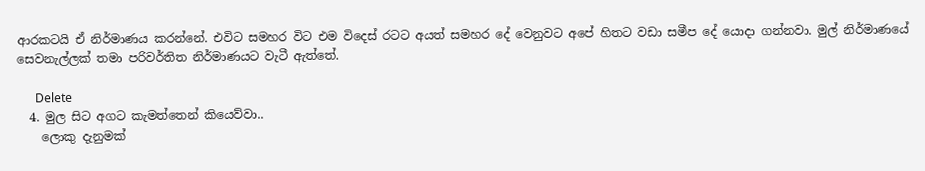ආරකටයි ඒ නිර්මාණය කරන්නේ. එවිට සමහර විට එම විදෙස් රටට අයත් සමහර දේ වෙනුවට අපේ හිතට වඩා සමීප දේ යොදා ගන්නවා. මුල් නිර්මාණයේ සෙවනැල්ලක් තමා පරිවර්තිත නිර්මාණයට වැටී ඇත්තේ.

      Delete
  4. මුල සිට අගට කැමත්තෙන් කියෙව්වා..
    ලොකු දැනුමක්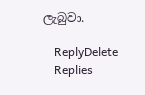ලැබුවා.

    ReplyDelete
    Replies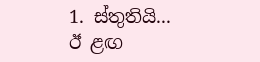1. ස්තුතියි... ඊ ළඟ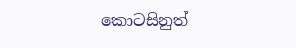කොටසිනුත්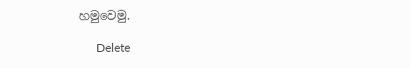හමුවෙමු.

      Delete